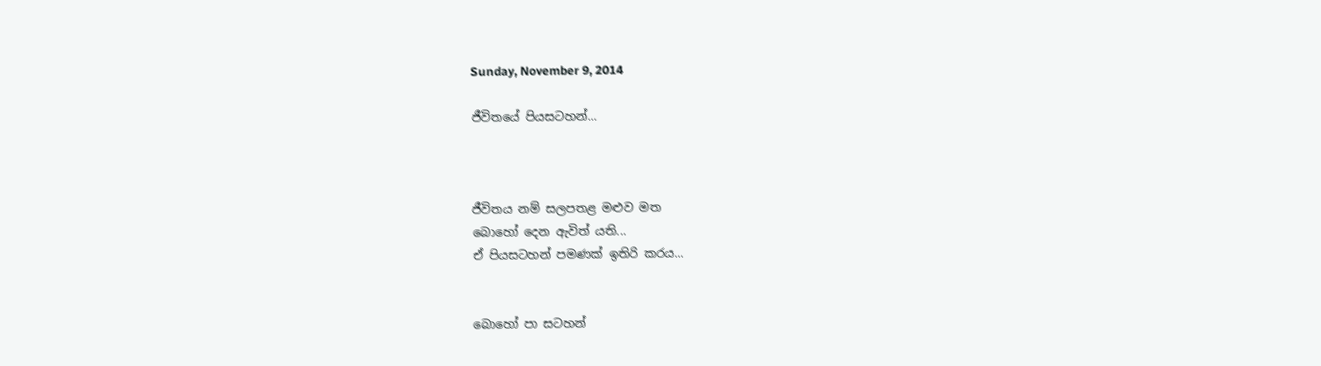Sunday, November 9, 2014

ජීවිතයේ පියසටහන්...



ජීවිතය නම් සලපතළ මළුව මත
බොහෝ දෙන ඇවිත් යති...
ඒ පියසටහන් පමණක් ඉතිරි කරය...


බොහෝ පා සටහන්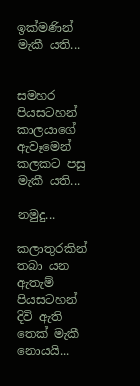ඉක්මණින් මැකී යති...


සමහර පියසටහන්
කාලයාගේ ඇවෑමෙන්
කලකට පසු මැකී යති...

නමුදු...

කලාතුරකින් තබා යන
ඇතැම් පියසටහන්
දිවි ඇති තෙක් මැකී නොයයි...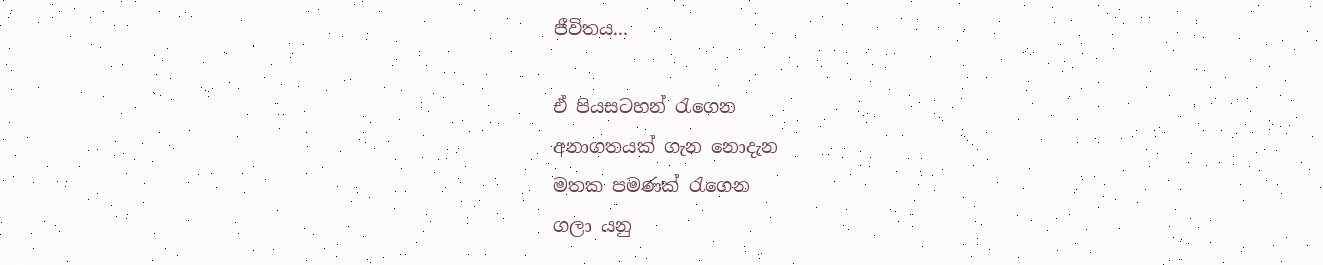ජීවිතය...

ඒ පියසටහන් රැගෙන
අනාගතයක් ගැන නොදැන
මතක පමණක් රැගෙන
ගලා යනු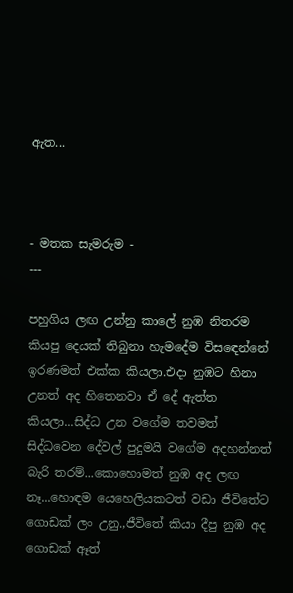ඇත...



- මතක සැමරුම -
---

පහුගිය ලඟ උන්නු කාලේ නුඹ නිතරම කියපු දෙයක් තිබුනා හැමදේම විසඳෙන්නේ ඉරණමත් එක්ක කියලා.එදා නුඹට හිනා උනත් අද හිතෙනවා ඒ දේ ඇත්ත කියලා...සිද්ධ උන වගේම තවමත් සිද්ධවෙන දේවල් පුදුමයි වගේම අදහන්නත් බැරි තරම්...කොහොමත් නුඹ අද ලඟ නෑ...හොඳම යෙහෙලියකටත් වඩා ජීවිතේට ගොඩක් ලං උනු.,ජීවිතේ කියා දීපු නුඹ අද ගොඩක් ඈත්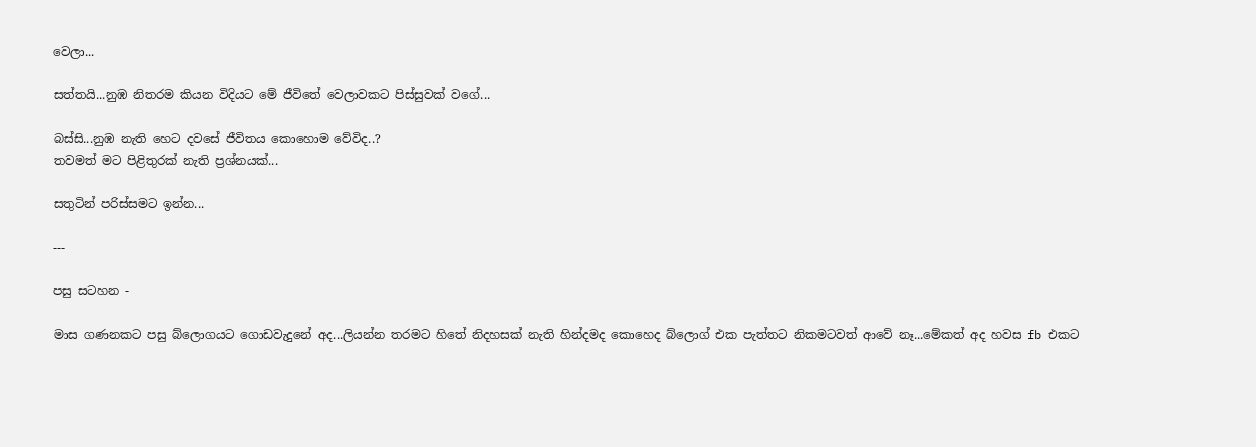වෙලා...

සත්තයි...නුඹ නිතරම කියන විදියට මේ ජීවිතේ වෙලාවකට පිස්සුවක් වගේ...

බස්සි...නුඹ නැති හෙට දවසේ ජීවිතය කොහොම වේවිද..?
තවමත් මට පිළිතුරක් නැති ප්‍රශ්නයක්...

සතුටින් පරිස්සමට ඉන්න...

---

පසු සටහන -

මාස ගණනකට පසු බ්ලොගයට ගොඩවැදුනේ අද...ලියන්න තරමට හිතේ නිදහසක් නැති හින්දමද කොහෙද බ්ලොග් එක පැත්තට නිකමටවත් ආවේ නෑ...මේකත් අද හවස fb එකට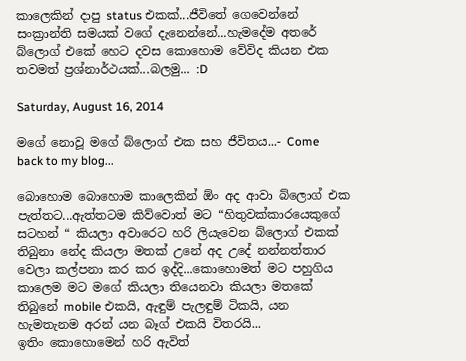කාලෙකින් දාපු status එකක්...ජීවිතේ ගෙවෙන්නේ සංක්‍රාන්ති සමයක් වගේ දැනෙන්නේ...හැමදේම අතරේ බ්ලොග් එකේ හෙට දවස කොහොම වේවිද කියන එක තවමත් ප්‍රශ්නාර්ථයක්...බලමු... :D

Saturday, August 16, 2014

මගේ නොවූ මගේ බ්ලොග් එක සහ ජීවිතය...- Come back to my blog...

බොහොම බොහොම කාලෙකින් ඕං අද ආවා බ්ලොග් එක පැත්තට...ඇත්තටම කිව්වොත් මට “හිතුවක්කාරයෙකුගේ සටහන් “ කියලා අවාරෙට හරි ලියැවෙන බ්ලොග් එකක් තිබුනා නේද කියලා මතක් උනේ අද උදේ නන්නත්තාර වෙලා කල්පනා කර කර ඉද්දි...කොහොමත් මට පහුගිය කාලෙම මට මගේ කියලා තියෙනවා කියලා මතකේ තිබුනේ mobile එකයි, ඇඳුම් පැලඳුම් ටිකයි, යන හැමතැනම අරන් යන බෑග් එකයි විතරයි...
ඉතිං කොහොමෙන් හරි ඇවිත්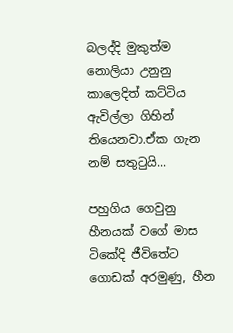බලද්දි මුකුත්ම නොලියා උනුනු කාලෙදිත් කට්ටිය ඇවිල්ලා ගිහින් තියෙනවා.ඒක ගැන නම් සතුටුයි...

පහුගිය ගෙවුනු හීනයක් වගේ මාස ටිකේදි ජීවිතේට ගොඩක් අරමුණු, හීන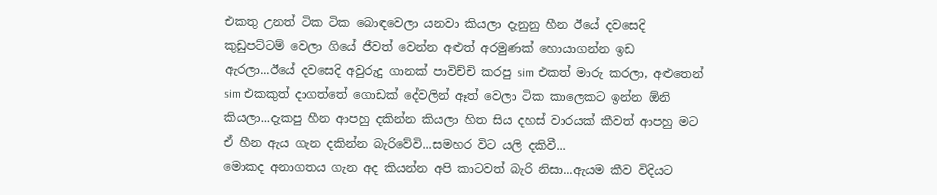එකතු උනත් ටික ටික බොඳවෙලා යනවා කියලා දැනුනු හීන ඊයේ දවසෙදි කුඩුපට්ටම් වෙලා ගියේ ජීවත් වෙන්න අළුත් අරමුණක් හොයාගන්න ඉඩ ඇරලා...ඊයේ දවසෙදි අවුරුදු ගානක් පාවිච්චි කරපු sim එකත් මාරු කරලා, අළුතෙන් sim එකකුත් දාගත්තේ ගොඩක් දේවලින් ඈත් වෙලා ටික කාලෙකට ඉන්න ඕනි කියලා...දැකපු හීන ආපහු දකින්න කියලා හිත සිය දහස් වාරයක් කීවත් ආපහු මට ඒ හීන ඇය ගැන දකින්න බැරිවේවි...සමහර විට යලි දකිවී...
මොකද අනාගතය ගැන අද කියන්න අපි කාටවත් බැරි නිසා...ඇයම කීව විදියට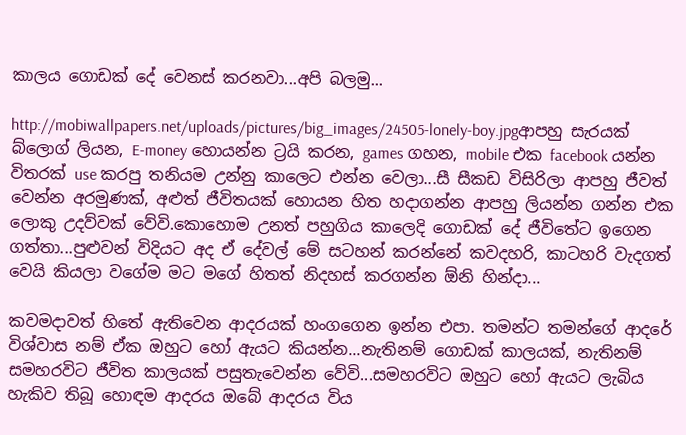කාලය ගොඩක් දේ වෙනස් කරනවා...අපි බලමු...

http://mobiwallpapers.net/uploads/pictures/big_images/24505-lonely-boy.jpgආපහු සැරයක් බ්ලොග් ලියන, E-money හොයන්න ට්‍රයි කරන, games ගහන, mobile එක facebook යන්න විතරක් use කරපු තනියම උන්නු කාලෙට එන්න වෙලා...සී සීකඩ විසිරිලා ආපහු ජීවත් වෙන්න අරමුණක්, අළුත් ජීවිතයක් හොයන හිත හදාගන්න ආපහු ලියන්න ගන්න එක ලොකු උදව්වක් වේවි.කොහොම උනත් පහුගිය කාලෙදි ගොඩක් දේ ජීවිතේට ඉගෙන ගත්තා...පුළුවන් විදියට අද ඒ දේවල් මේ සටහන් කරන්නේ කවදහරි, කාටහරි වැදගත් වෙයි කියලා වගේම මට මගේ හිතත් නිදහස් කරගන්න ඕනි හින්දා...

කවමදාවත් හිතේ ඇතිවෙන ආදරයක් හංගගෙන ඉන්න එපා. තමන්ට තමන්ගේ ආදරේ විශ්වාස නම් ඒක ඔහුට හෝ ඇයට කියන්න...නැතිනම් ගොඩක් කාලයක්, නැතිනම් සමහරවිට ජීවිත කාලයක් පසුතැවෙන්න වේවි...සමහරවිට ඔහුට හෝ ඇයට ලැබිය හැකිව තිබූ හොඳම ආදරය ඔබේ ආදරය විය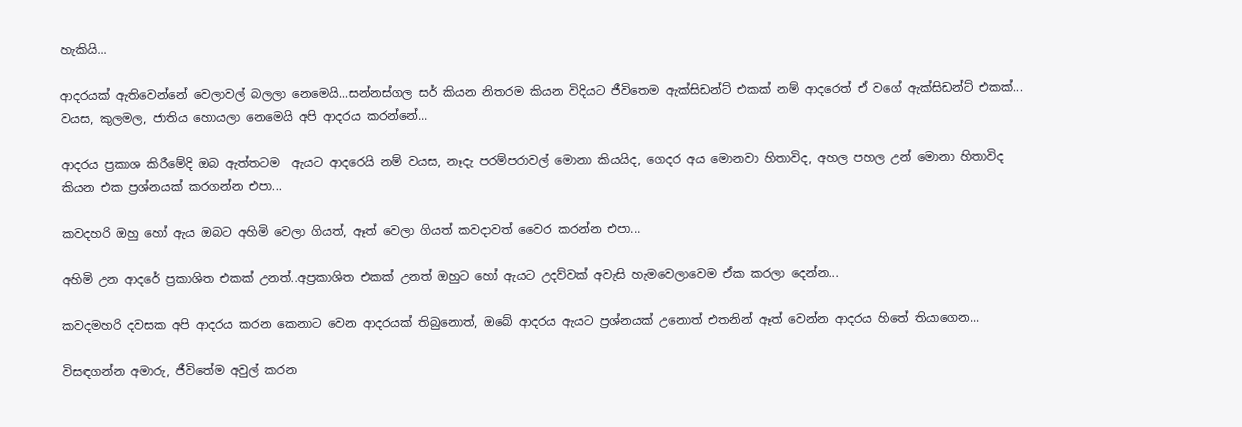හැකියි...

ආදරයක් ඇතිවෙන්නේ වෙලාවල් බලලා නෙමෙයි...සන්නස්ගල සර් කියන නිතරම කියන විදියට ජීවිතෙම ඇක්සිඩන්ට් එකක් නම් ආදරෙත් ඒ වගේ ඇක්සිඩන්ට් එකක්...
වයස, කුලමල, ජාතිය හොයලා නෙමෙයි අපි ආදරය කරන්නේ...

ආදරය ප්‍රකාශ කිරීමේදි ඔබ ඇත්තටම  ඇයට ආදරෙයි නම් වයස, නෑදැ පරම්පරාවල් මොනා කියයිද, ගෙදර අය මොනවා හිතාවිද, අහල පහල උන් මොනා හිතාවිද කියන එක ප්‍රශ්නයක් කරගන්න එපා...

කවදහරි ඔහු හෝ ඇය ඔබට අහිමි වෙලා ගියත්, ඈත් වෙලා ගියත් කවදාවත් වෛර කරන්න එපා...

අහිමි උන ආදරේ ප්‍රකාශිත එකක් උනත්..අප්‍රකාශිත එකක් උනත් ඔහුට හෝ ඇයට උදව්වක් අවැසි හැමවෙලාවෙම ඒක කරලා දෙන්න...

කවදමහරි දවසක අපි ආදරය කරන කෙනාට වෙන ආදරයක් තිබුනොත්, ඔබේ ආදරය ඇයට ප්‍රශ්නයක් උනොත් එතනින් ඈත් වෙන්න ආදරය හිතේ තියාගෙන...

විසඳගන්න අමාරු, ජීවිතේම අවුල් කරන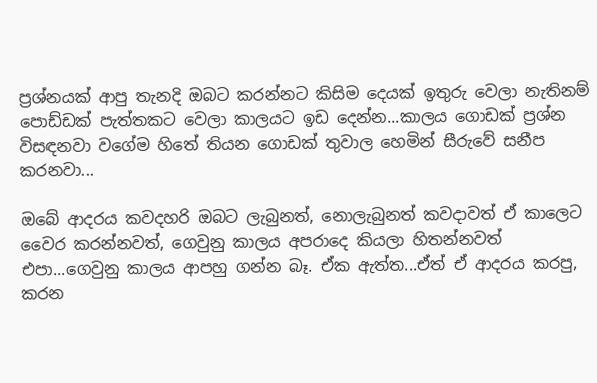ප්‍රශ්නයක් ආපු තැනදි ඔබට කරන්නට කිසිම දෙයක් ඉතුරු වෙලා නැතිනම් පොඩ්ඩක් පැත්තකට වෙලා කාලයට ඉඩ දෙන්න...කාලය ගොඩක් ප්‍රශ්න විසඳනවා වගේම හිතේ තියන ගොඩක් තුවාල හෙමින් සීරුවේ සනීප කරනවා...

ඔබේ ආදරය කවදහරි ඔබට ලැබුනත්, නොලැබුනත් කවදාවත් ඒ කාලෙට වෛර කරන්නවත්, ගෙවුනු කාලය අපරාදෙ කියලා හිතන්නවත් එපා...ගෙවුනු කාලය ආපහු ගන්න බෑ. ඒක ඇත්ත...ඒත් ඒ ආදරය කරපු, කරන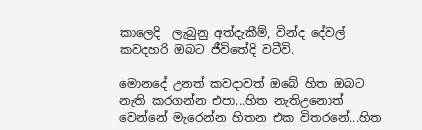කාලෙදි  ලැබුනු අත්දැකීම්, වින්ද දේවල් කවදහරි ඔබට ජීවිතේදි වටීවි.

මොනදේ උනත් කවදාවත් ඔබේ හිත ඔබට නැති කරගන්න එපා...හිත නැතිඋනොත් වෙන්නේ මැරෙන්න හිතන එක විතරනේ...හිත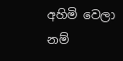අහිමි වෙලා නම්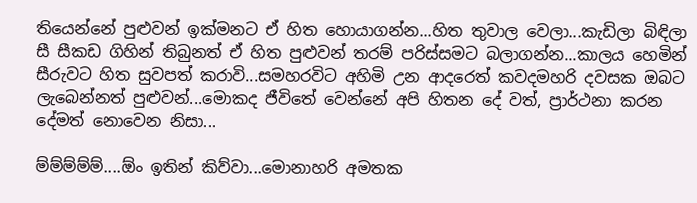තියෙන්නේ පුළුවන් ඉක්මනට ඒ හිත හොයාගන්න...හිත තුවාල වෙලා...කැඩිලා බිඳිලා සී සීකඩ ගිහින් තිබුනත් ඒ හිත පුළුවන් තරම් පරිස්සමට බලාගන්න...කාලය හෙමින් සීරුවට හිත සුවපත් කරාවි...සමහරවිට අහිමි උන ආදරෙත් කවදමහරි දවසක ඔබට ලැබෙන්නත් පුළුවන්...මොකද ජීවිතේ වෙන්නේ අපි හිතන දේ වත්, ප්‍රාර්ථනා කරන දේමත් නොවෙන නිසා...

ම්ම්ම්ම්ම්....ඕං ඉතින් කිව්වා...මොනාහරි අමතක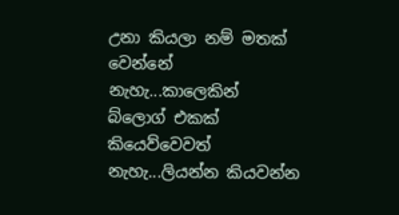උනා කියලා නම් මතක් වෙන්නේ නැහැ...කාලෙකින් බ්ලොග් එකක් කියෙව්වෙවත් නැහැ...ලියන්න කියවන්න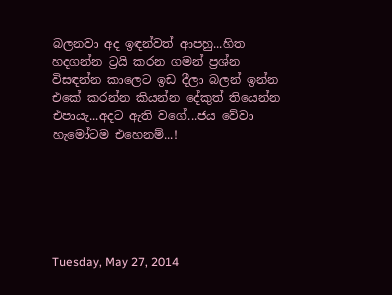බලනවා අද ඉඳන්වත් ආපහු...හිත හදගන්න ට්‍රයි කරන ගමන් ප්‍රශ්න විසඳන්න කාලෙට ඉඩ දීලා බලන් ඉන්න එකේ කරන්න කියන්න දේකුත් තියෙන්න එපායැ...අදට ඇති වගේ...ජය වේවා හැමෝටම එහෙනම්...!






Tuesday, May 27, 2014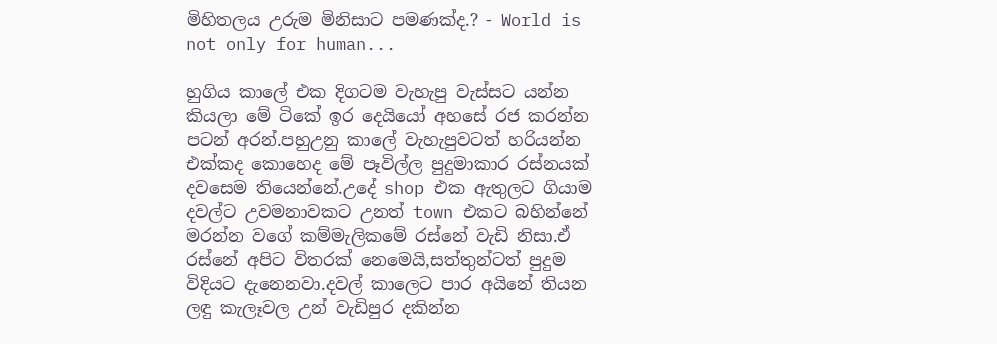මිහිතලය උරුම මිනිසාට පමණක්ද.? - World is not only for human...

හුගිය කාලේ එක දිගටම වැහැපු වැස්සට යන්න කියලා මේ ටිකේ ඉර දෙයියෝ අහසේ රජ කරන්න පටන් අරන්.පහුඋනු කාලේ වැහැපුවටත් හරියන්න එක්කද කොහෙද මේ පෑවිල්ල පුදුමාකාර රස්නයක් දවසෙම තියෙන්නේ.උදේ shop එක ඇතුලට ගියාම දවල්ට උවමනාවකට උනත් town එකට බහින්නේ මරන්න වගේ කම්මැලිකමේ රස්නේ වැඩි නිසා.ඒ රස්නේ අපිට විතරක් නෙමෙයි,සත්තුන්ටත් පුදුම විදියට දැනෙනවා.දවල් කාලෙට පාර අයිනේ තියන ලඳු කැලෑවල උන් වැඩිපුර දකින්න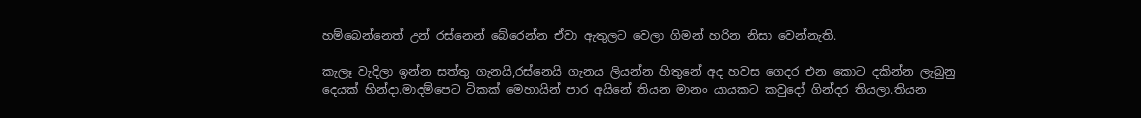හම්බෙන්නෙත් උන් රස්නෙන් බේරෙන්න ඒවා ඇතුලට වෙලා ගිමන් හරින නිසා වෙන්නැති.

කැලෑ වැදිලා ඉන්න සත්තු ගැනයි,රස්නෙයි ගැනය ලියන්න හිතුනේ අද හවස ගෙදර එන කොට දකින්න ලැබුනු දෙයක් හින්දා.මාදම්පෙට ටිකක් මෙහායින් පාර අයිනේ තියන මානං යායකට කවුදෝ ගින්දර තියලා.තියන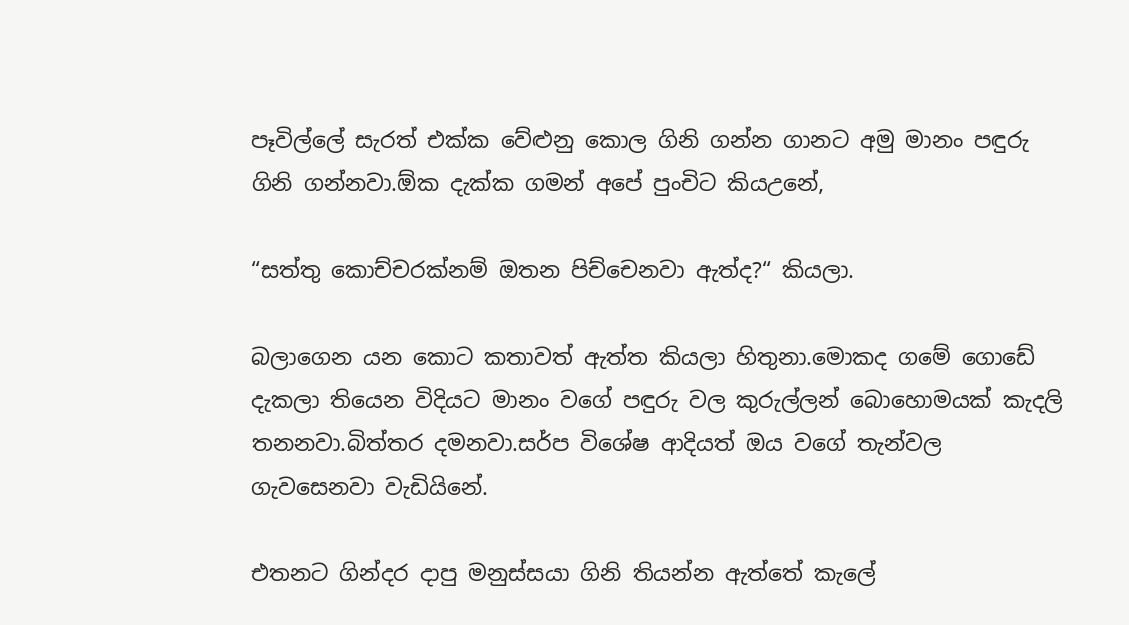පෑවිල්ලේ සැරත් එක්ක වේළුනු කොල ගිනි ගන්න ගානට අමු මානං පඳුරු ගිනි ගන්නවා.ඕක දැක්ක ගමන් අපේ පුංචිට කියඋනේ,

“සත්තු කොච්චරක්නම් ඔතන පිච්චෙනවා ඇත්ද?“ කියලා.

බලාගෙන යන කොට කතාවත් ඇත්ත කියලා හිතුනා.මොකද ගමේ ගොඩේ දැකලා තියෙන විදියට මානං වගේ පඳුරු වල කුරුල්ලන් බොහොමයක් කැදලි තනනවා.බිත්තර දමනවා.සර්ප විශේෂ ආදියත් ඔය වගේ තැන්වල ගැවසෙනවා වැඩියිනේ.

එතනට ගින්දර දාපු මනුස්සයා ගිනි තියන්න ඇත්තේ කැලේ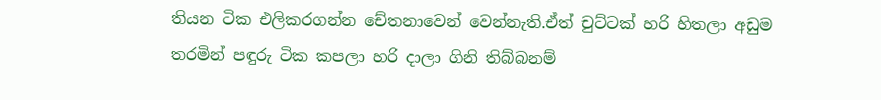තියන ටික එලිකරගන්න චේතනාවෙන් වෙන්නැති.ඒත් චුට්ටක් හරි හිතලා අඩුම තරමින් පඳුරු ටික කපලා හරි දාලා ගිනි තිබ්බනම්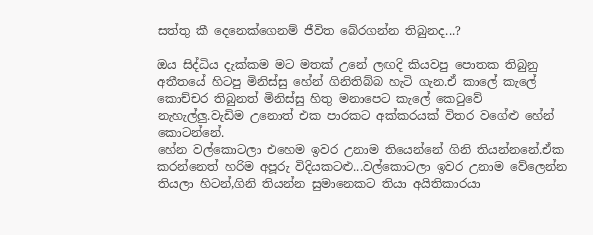සත්තු කී දෙනෙක්ගෙනම් ජීවිත බේරගන්න තිබුනද...?

ඔය සිද්ධිය දැක්කම මට මතක් උනේ ලඟදි කියවපු පොතක තිබුනු අතීතයේ හිටපු මිනිස්සු හේන් ගිනිතිබ්බ හැටි ගැන.ඒ කාලේ කැලේ කොච්චර තිබුනත් මිනිස්සු හිතු මනාපෙට කැලේ කෙටුවේ නැහැල්ලු.වැඩිම උනොත් එක පාරකට අක්කරයක් විතර වගේළු හේන් කොටන්නේ.
හේන වල්කොටලා එහෙම ඉවර උනාම තියෙන්නේ ගිනි තියන්නනේ.ඒක කරන්නෙත් හරිම අපූරු විදියකටළු...වල්කොටලා ඉවර උනාම වේලෙන්න තියලා හිටන්,ගිනි තියන්න සුමානෙකට තියා අයිතිකාරයා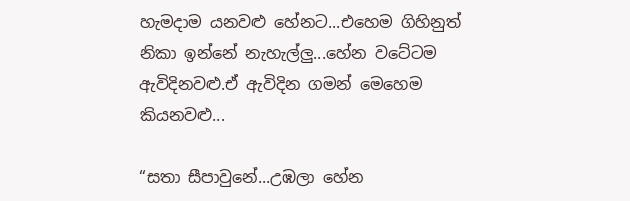හැමදාම යනවළු හේනට...එහෙම ගිහිනුත් නිකා ඉන්නේ නැහැල්ලු...හේන වටේටම ඇවිදිනවළු.ඒ ඇවිදින ගමන් මෙහෙම කියනවළු...

“සතා සීපාවුනේ...උඹලා හේන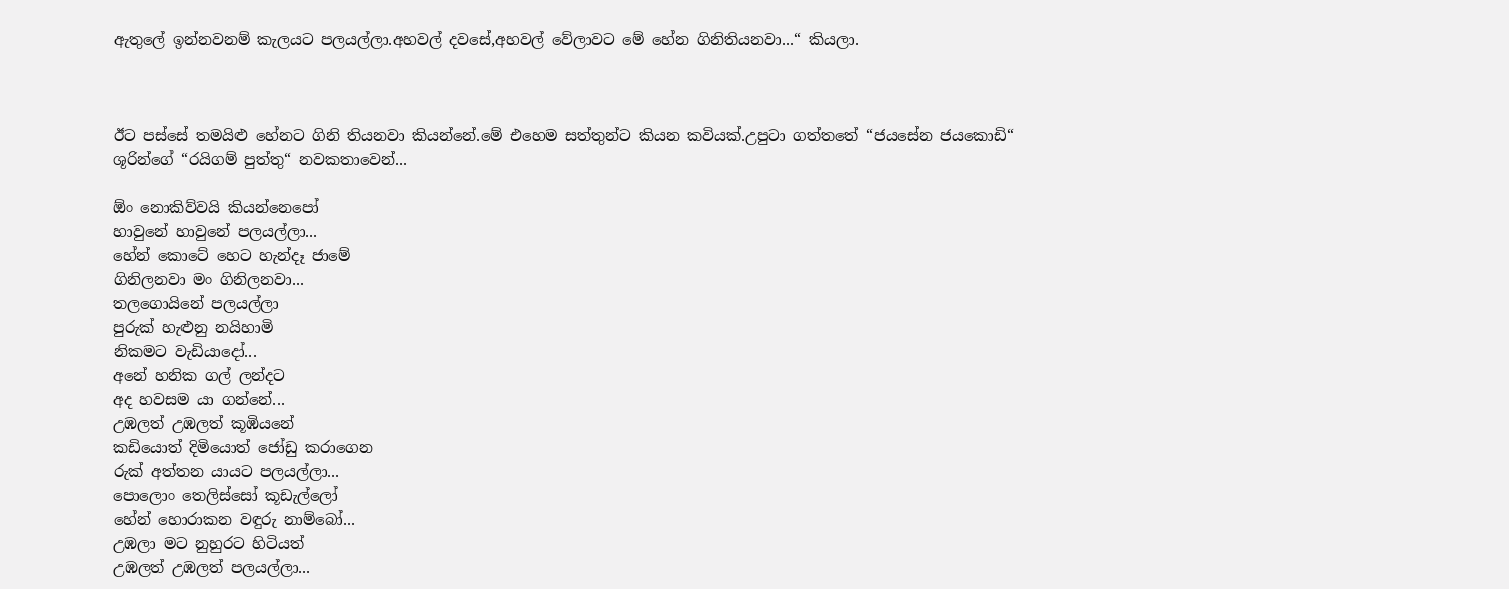ඇතුලේ ඉන්නවනම් කැලයට පලයල්ලා.අහවල් දවසේ,අහවල් වේලාවට මේ හේන ගිනිතියනවා...“ කියලා.



ඊට පස්සේ තමයිළු හේනට ගිනි තියනවා කියන්නේ.මේ එහෙම සත්තුන්ට කියන කවියක්.උපුටා ගත්තතේ “ජයසේන ජයකොඩි“ ශූරින්ගේ “රයිගම් පුත්තු“ නවකතාවෙන්...

ඕං නොකිව්වයි කියන්නෙපෝ
හාවුනේ හාවුනේ පලයල්ලා...
හේන් කොටේ හෙට හැන්දෑ ජාමේ
ගිනිලනවා මං ගිනිලනවා...
තලගොයිනේ පලයල්ලා
පුරුක් හැළුනු නයිහාමි
නිකමට වැඩියාදෝ...
අනේ හනික ගල් ලන්දට
අද හවසම යා ගන්නේ...
උඹලත් උඹලත් කූඹියනේ
කඩියොත් දිමියොත් ජෝඩු කරාගෙන
රුක් අත්තන යායට පලයල්ලා...
පොලොං තෙලිස්සෝ කූඩැල්ලෝ
හේන් හොරාකන වඳුරු නාම්බෝ...
උඹලා මට නුහුරට හිටියත්
උඹලත් උඹලත් පලයල්ලා...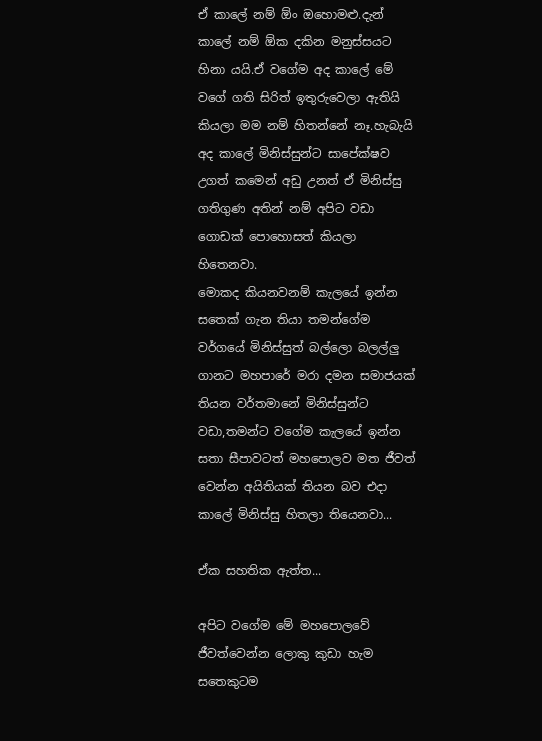ඒ කාලේ නම් ඕං ඔහොමළු.දැන් කාලේ නම් ඕක දකින මනුස්සයට හිනා යයි.ඒ වගේම අද කාලේ මේ වගේ ගති සිරිත් ඉතුරුවෙලා ඇතියි කියලා මම නම් හිතන්නේ නෑ.හැබැයි අද කාලේ මිනිස්සුන්ට සාපේක්ෂව උගත් කමෙන් අඩු උනත් ඒ මිනිස්සු ගතිගුණ අතින් නම් අපිට වඩා ගොඩක් පොහොසත් කියලා හිතෙනවා.
මොකද කියනවනම් කැලයේ ඉන්න සතෙක් ගැන තියා තමන්ගේම වර්ගයේ මිනිස්සුත් බල්ලො බලල්ලු ගානට මහපාරේ මරා දමන සමාජයක් තියන වර්තමානේ මිනිස්සුන්ට වඩා,තමන්ට වගේම කැලයේ ඉන්න සතා සීපාවටත් මහපොලව මත ජීවත් වෙන්න අයිතියක් තියන බව එදා කාලේ මිනිස්සු හිතලා තියෙනවා...

ඒක සහතික ඇත්ත...

අපිට වගේම මේ මහපොලවේ ජීවත්වෙන්න ලොකු කුඩා හැම සතෙකුටම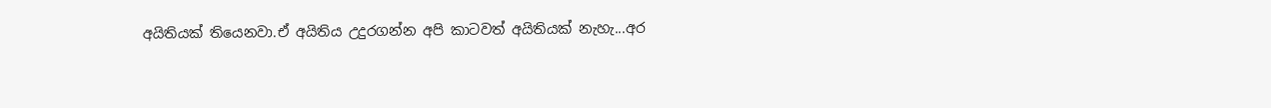අයිතියක් තියෙනවා.ඒ අයිතිය උදුරගන්න අපි කාටවත් අයිතියක් නැහැ...අර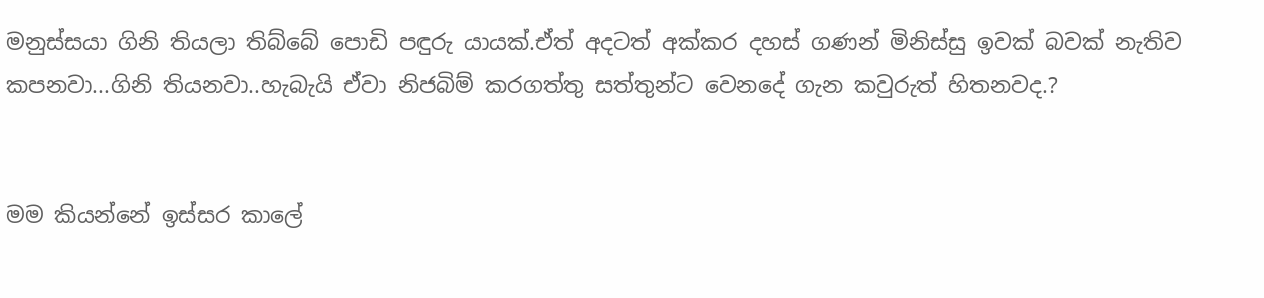මනුස්සයා ගිනි තියලා තිබ්බේ පොඩි පඳුරු යායක්.ඒත් අදටත් අක්කර දහස් ගණන් මිනිස්සු ඉවක් බවක් නැතිව කපනවා...ගිනි තියනවා..හැබැයි ඒවා නිජබිම් කරගත්තු සත්තුන්ට වෙනදේ ගැන කවුරුත් හිතනවද.?


මම කියන්නේ ඉස්සර කාලේ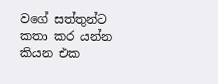වගේ සත්තුන්ට කතා කර යන්න කියන එක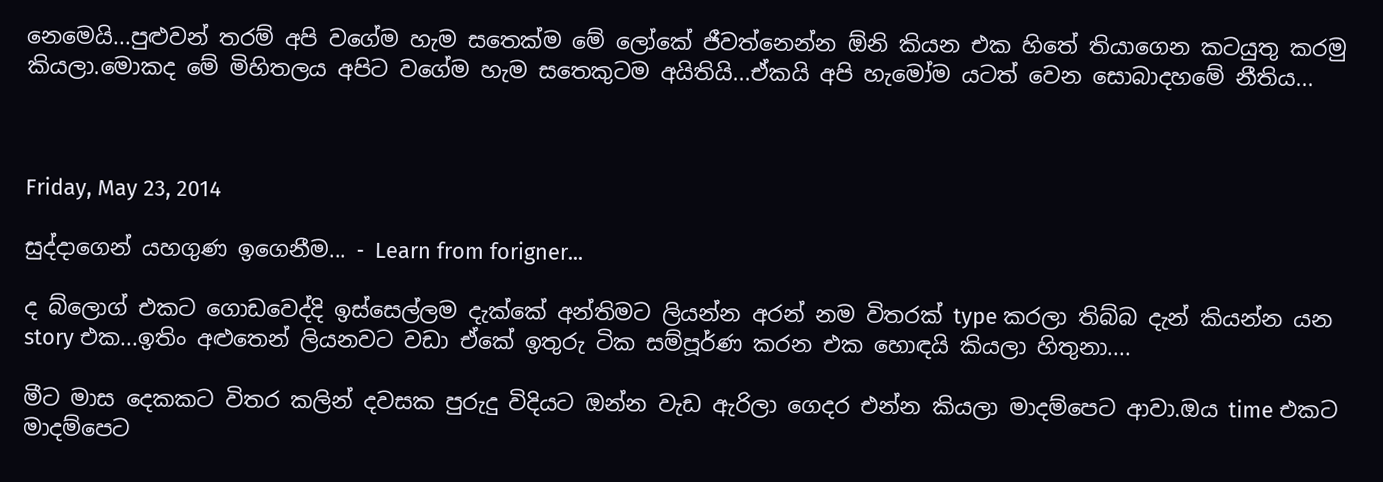නෙමෙයි...පුළුවන් තරම් අපි වගේම හැම සතෙක්ම මේ ලෝකේ ජීවත්නෙන්න ඕනි කියන එක හිතේ තියාගෙන කටයුතු කරමු කියලා.මොකද මේ මිහිතලය අපිට වගේම හැම සතෙකුටම අයිතියි...ඒකයි අපි හැමෝම යටත් වෙන සොබාදහමේ නීතිය...



Friday, May 23, 2014

සුද්දාගෙන් යහගුණ ඉගෙනීම... - Learn from forigner...

ද බ්ලොග් එකට‍ ගොඩවෙද්දි ඉස්සෙල්ලම දැක්කේ අන්තිමට ලියන්න අරන් නම විතරක් type කරලා තිබ්බ දැන් කියන්න යන story එක...ඉතිං අළුතෙන් ලියනවට වඩා ඒකේ ඉතුරු ටික සම්පූර්ණ කරන එක හොඳයි කියලා හිතුනා....

මීට මාස දෙකකට විතර කලින් දවසක පුරුදු විදියට ඔන්න වැඩ ඇරිලා ගෙදර එන්න කියලා මාදම්පෙට ආවා.ඔය time එකට මාදම්පෙට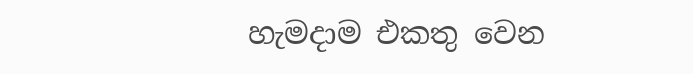හැමදාම එකතු වෙන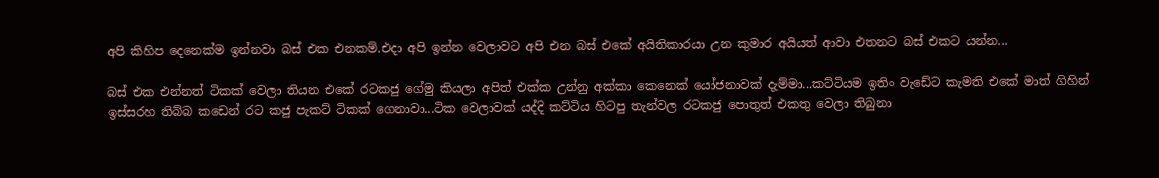අපි කිහිප දෙනෙක්ම ඉන්නවා බස් එක එනකම්.එදා අපි ඉන්න වෙලාවට අපි එන බස් එකේ අයිතිකාරයා උන කුමාර අයියත් ආවා එතනට බස් එකට යන්න...

බස් එක එන්නත් ටිකක් වෙලා තියන එකේ රටකජු ගේමු කියලා අපිත් එක්ක උන්නු අක්කා කෙනෙක් යෝජනාවක් දැම්මා...කට්ටියම ඉතිං වැඩේට කැමති එකේ මාත් ගිහින් ඉස්සරහ තිබ්බ කඩෙන් රට කජු පැකට් ටිකක් ගෙනාවා...ටික වෙලාවක් යද්දි කට්ටිය හිටපු තැන්වල රටකජු පොතුත් එකතු වෙලා තිබුනා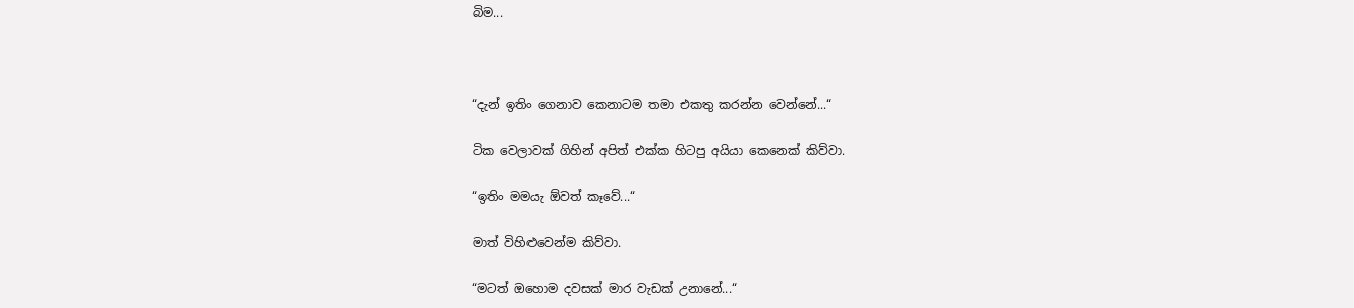බිම...



“දැන් ඉතිං ගෙනාව කෙනාටම තමා එකතු කරන්න වෙන්නේ...“

ටික වෙලාවක් ගිහින් අපිත් එක්ක හිටපු අයියා කෙනෙක් කිව්වා.

“ඉතිං මමයැ ඕවත් කෑවේ...“

මාත් විහිළුවෙන්ම කිව්වා.

“මටත් ඔහොම දවසක් මාර වැඩක් උනානේ...“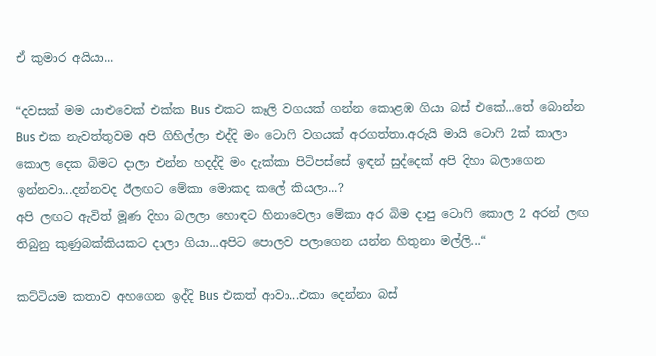ඒ කුමාර අයියා...

“දවසක් මම යාළුවෙක් එක්ක Bus එකට කෑලි වගයක් ගන්න කොළඹ ගියා බස් එකේ...තේ බොන්න Bus එක නැවත්තුවම අපි ගිහිල්ලා එද්දි මං ටොෆි වගයක් අරගත්තා.අරුයි මායි ටොෆි 2ක් කාලා කොල දෙක බිමට දාලා එන්න හදද්දි මං දැක්කා පිටිපස්සේ ඉඳන් සුද්දෙක් අපි දිහා බලාගෙන ඉන්නවා...දන්නවද ඊලඟට මේකා මොකද කලේ කියලා...?
අපි ලඟට ඇවිත් මූණ දිහා බලලා හොඳට හිනාවෙලා මේකා අර බිම දාපු ටොෆි කොල 2 අරන් ලඟ තිබුනු කුණුබක්කියකට දාලා ගියා...අපිට පොලව පලාගෙන යන්න හිතුනා මල්ලි...“

කට්ටියම කතාව අහගෙන ඉද්දි Bus එකත් ආවා...එකා දෙන්නා බස්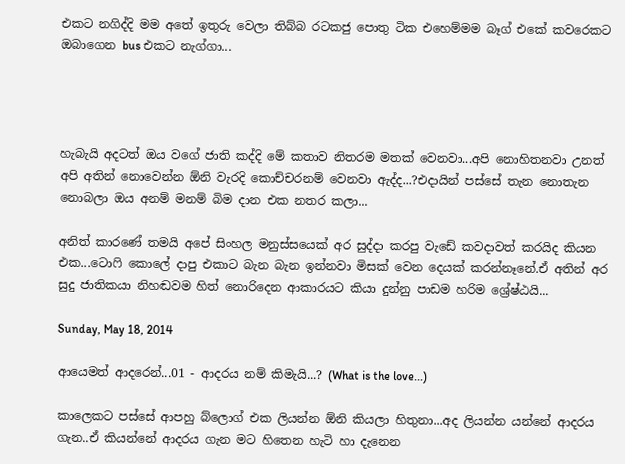එකට නගිද්දි මම අතේ ඉතුරු වෙලා තිබ්බ රටකජු පොතු ටික එහෙම්මම බෑග් එකේ කවරෙකට ඔබාගෙන bus එකට නැග්ගා...




හැබැයි අදටත් ඔය වගේ ජාති කද්දි මේ කතාව නිතරම මතක් වෙනවා...අපි නොහිතනවා උනත් අපි අතින් නොවෙන්න ඕනි වැරදි කොච්චරනම් වෙනවා ඇද්ද...?එදායින් පස්සේ තැන නොතැන නොබලා ඔය අනම් මනම් බිම දාන එක නතර කලා...

අනිත් කාරණේ තමයි අපේ සිංහල මනුස්සයෙක් අර සුද්දා කරපු වැඩේ කවදාවත් කරයිද කියන එක...ටොෆි කොලේ දාපු එකාට බැන බැන ඉන්නවා මිසක් වෙන දෙයක් කරන්නෑනේ.ඒ අතින් අර සුදු ජාතිකයා නිහඬවම හිත් නොරිදෙන ආකාරයට කියා දුන්නු පාඩම හරිම ශ්‍රේෂ්ඨයි...

Sunday, May 18, 2014

ආයෙමත් ආදරෙන්...01 - ආදරය නම් කිමැයි...? (What is the love...)

කාලෙකට පස්සේ ආපහු බ්ලොග් එක ලියන්න ඕනි කියලා හිතුනා...අද ලියන්න යන්නේ ආදරය ගැන..ඒ කියන්නේ ආදරය ගැන මට හිතෙන හැටි හා දැනෙන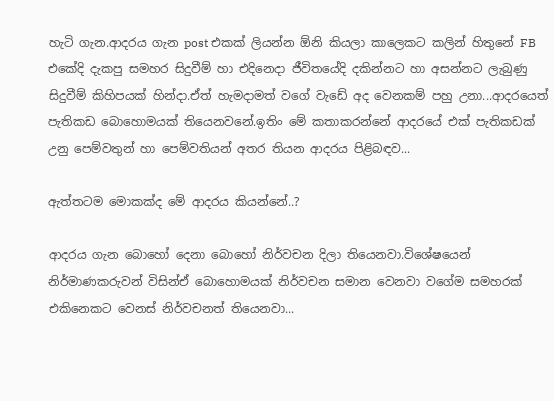හැටි ගැන.ආදරය ගැන post එකක් ලියන්න ඕනි කියලා කාලෙකට කලින් හිතුනේ FB එකේදි දැකපු සමහර සිදුවීම් හා එදිනෙදා ජීවිතයේදි දකින්නට හා අසන්නට ලැබුණු සිදුවීම් කිහිපයක් හින්දා.ඒත් හැමදාමත් වගේ වැඩේ අද වෙනකම් පහු උනා...ආදරයෙත් පැතිකඩ බොහොමයක් තියෙනවනේ.ඉතිං මේ කතාකරන්නේ ආදරයේ එක් පැතිකඩක් උනු පෙම්වතුන් හා පෙම්වතියන් අතර තියන ආදරය පිළිබඳව...

ඇත්තටම මොකක්ද මේ ආදරය කියන්නේ..?

ආදරය ගැන බොහෝ දෙනා බොහෝ නිර්වචන දිලා තියෙනවා.විශේෂයෙන් නිර්මාණකරුවන් විසින්ඒ බොහොමයක් නිර්වචන සමාන වෙනවා වගේම සමහරක් එකිනෙකට වෙනස් නිර්වචනත් තියෙනවා...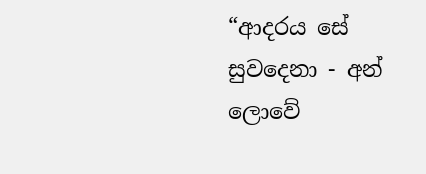“ආදරය සේ සුවදෙනා - අන් ලොවේ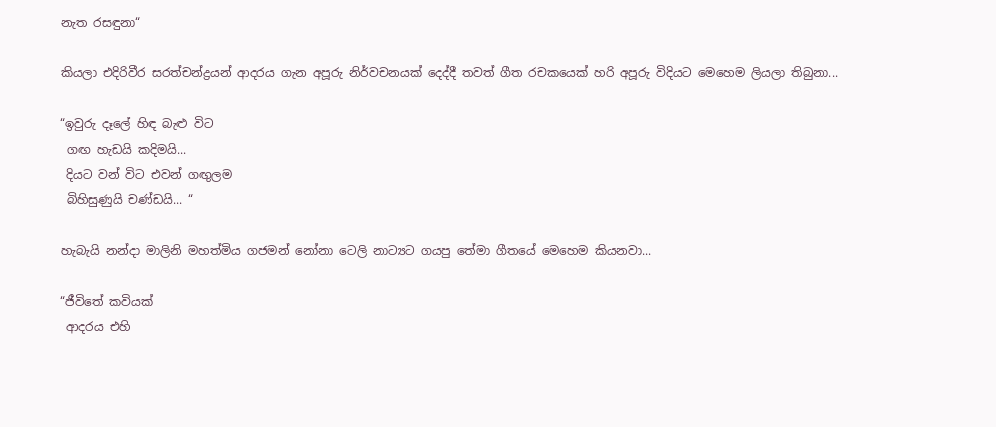නැත රසඳුනා“

කියලා එදිරිවීර සරත්චන්ද්‍රයන් ආදරය ගැන අපූරු නිර්වචනයක් දෙද්දී තවත් ගීත රචකයෙක් හරි අපූරු විදියට මෙහෙම ලියලා තිබුනා...

“ඉවුරු දෑලේ හිඳ බැළු විට
 ගඟ හැඩයි කදිමයි...
 දියට වන් විට එවන් ගඟුලම
 බිහිසුණුයි චණ්ඩයි... “

හැබැයි නන්දා මාලිනි මහත්මිය ගජමන් නෝනා ටෙලි නාට්‍යට ගයපු තේමා ගීතයේ මෙහෙම කියනවා...

“ජීවිතේ කවියක්
 ආදරය එහි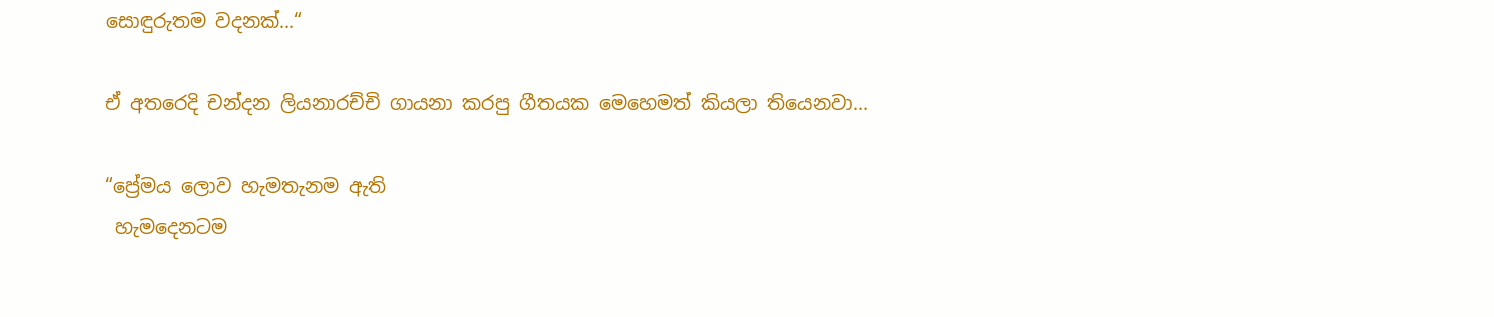සොඳුරුතම වදනක්...“

ඒ අතරෙදි චන්දන ලියනාරච්චි ගායනා කරපු ගීතයක මෙහෙමත් කියලා තියෙනවා...

“ප්‍රේමය ලොව හැමතැනම ඇති
 හැමදෙනටම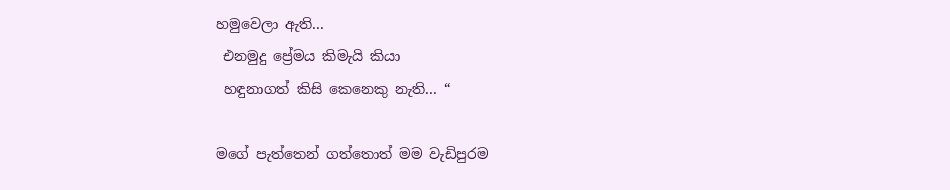හමුවෙලා ඇති...
 එනමුදු ප්‍රේමය කිමැයි කියා
 හඳුනාගත් කිසි කෙනෙකු නැති... “

මගේ පැත්තෙන් ගත්තොත් මම වැඩිපුරම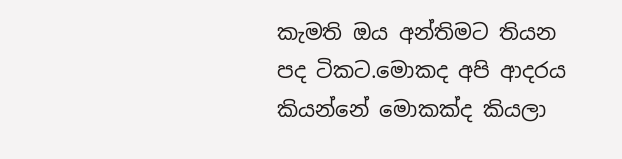කැමති ඔය අන්තිමට තියන පද ටිකට.මොකද අපි ආදරය කියන්නේ මොකක්ද කියලා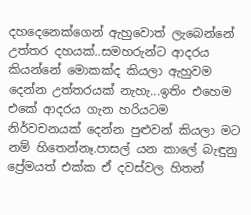දහදෙනෙක්ගෙන් ඇහුවොත් ලැබෙන්නේ උත්තර දහයක්..සමහරුන්ට ආදරය කියන්නේ මොකක්ද කියලා ඇහුවම දෙන්න උත්තරයක් නැහැ...ඉතිං එහෙම එකේ ආදරය ගැන හරියටම නිර්වචනයක් දෙන්න පුළුවන් කියලා මට නම් හිතෙන්නෑ.පාසල් යන කාලේ බැඳුනු ප්‍රේමයත් එක්ක ඒ දවස්වල හිතන්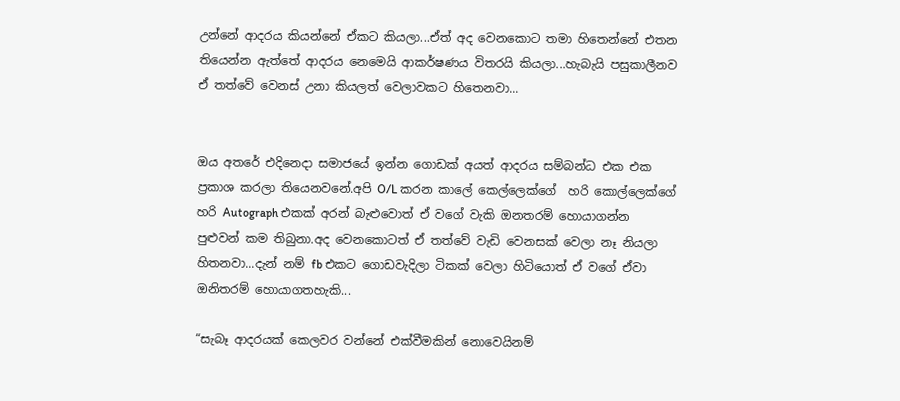උන්නේ ආදරය කියන්නේ ඒකට කියලා...ඒත් අද වෙනකොට තමා හිතෙන්නේ එතන තියෙන්න ඇත්තේ ආදරය නෙමෙයි ආකර්ෂණය විතරයි කියලා...හැබැයි පසුකාලීනව ඒ තත්වේ වෙනස් උනා කියලත් වෙලාවකට හිතෙනවා...


ඔය අතරේ එදිනෙදා සමාජයේ ඉන්න ගොඩක් අයත් ආදරය සම්බන්ධ එක එක ප්‍රකාශ කරලා තියෙනවනේ.අපි O/L කරන කාලේ කෙල්ලෙක්ගේ  හරි කොල්ලෙක්ගේ හරි Autograph එකක් අරන් බැළුවොත් ඒ වගේ වැකි ඔනතරම් හොයාගන්න පුළුවන් කම තිබුනා.අද වෙනකොටත් ඒ තත්වේ වැඩි වෙනසක් වෙලා නෑ නියලා හිතනවා...දැන් නම් fb එකට ගොඩවැදිලා ටිකක් වෙලා හිටියොත් ඒ වගේ ඒවා ඔනිතරම් හොයාගතහැකි...

“සැබෑ ආදරයක් කෙලවර වන්නේ එක්වීමකින් නොවෙයිනම්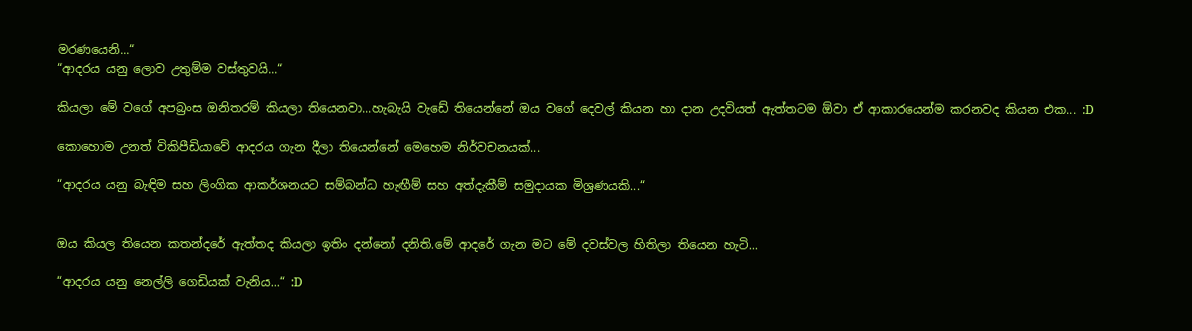මරණයෙනි...“
“ආදරය යනු ලොව උතුම්ම වස්තුවයි...“

කියලා මේ වගේ අපබ්‍රංස ඔනිතරම් කියලා තියෙනවා...හැබැයි වැඩේ තියෙන්නේ ඔය වගේ දෙවල් කියන හා දාන උදවියත් ඇත්තටම ඕවා ඒ ආකාරයෙන්ම කරනවද කියන එක... :D

කොහොම උනත් විකිපීඩියාවේ ආදරය ගැන දීලා තියෙන්නේ මෙහෙම නිර්වචනයක්...

“ආදරය යනු බැඳිම සහ ලිංගික ආකර්ශනයට සම්බන්ධ හැඟීම් සහ අත්දැකීම් සමුදායක මිශ්‍රණයකි...“


ඔය කියල තියෙන කතන්දරේ ඇත්තද කියලා ඉතිං දන්නෝ දනිති.මේ ආදරේ ගැන මට මේ දවස්වල හිතිලා තියෙන හැටි...

“ආදරය යනු නෙල්ලි ගෙඩියක් වැනිය...“ :D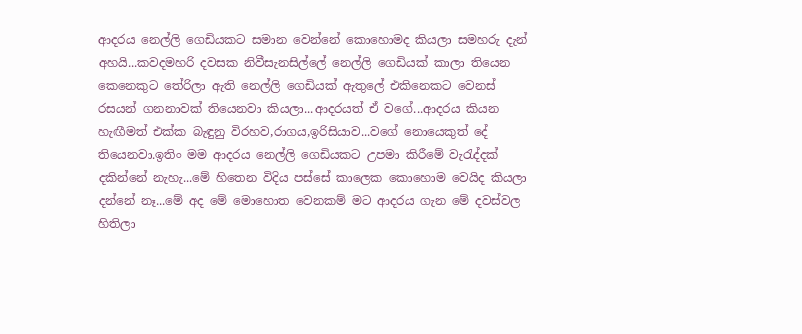ආදරය නෙල්ලි ගෙඩියකට සමාන වෙන්නේ කොහොමද කියලා සමහරු දැන් අහයි...කවදමහරි දවසක නිවීසැනසිල්ලේ නෙල්ලි ගෙඩියක් කාලා තියෙන කෙනෙකුට තේරිලා ඇති නෙල්ලි ගෙඩියක් ඇතුලේ එකිනෙකට වෙනස් රසයන් ගනනාවක් තියෙනවා කියලා...ආදරයත් ඒ වගේ...ආදරය කියන හැඟීමත් එක්ක බැඳුනු විරහව,රාගය,ඉරිසියාව...වගේ නොයෙකුත් දේ තියෙනවා.ඉතිං මම ආදරය නෙල්ලි ගෙඩියකට උපමා කිරීමේ වැරැද්දක් දකින්නේ නැහැ...මේ හිතෙන විදිය පස්සේ කාලෙක කොහොම වෙයිද කියලා දන්නේ නෑ...මේ අද මේ මොහොත වෙනකම් මට ආදරය ගැන මේ දවස්වල හිතිලා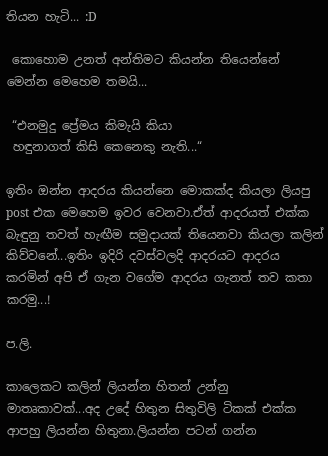තියන හැටි... :D

 කොහොම උනත් අන්තිමට කියන්න තියෙන්නේ මෙන්න මෙහෙම තමයි...

 “එනමුදු ප්‍රේමය කිමැයි කියා
 හඳුනාගත් කිසි කෙනෙකු නැති...“

ඉතිං ඔන්න ආදරය කියන්නෙ මොකක්ද කියලා ලියපු post එක මෙහෙම ඉවර වෙනවා.ඒත් ආදරයත් එක්ක බැඳුනු තවත් හැඟීම සමුදායක් තියෙනවා කියලා කලින් කිව්වනේ...ඉතිං ඉදිරි දවස්වලදි ආදරයට ආදරය කරමින් අපි ඒ ගැන වගේම ආදරය ගැනත් තව කතා කරමු...!

ප.ලි.

කාලෙකට කලින් ලියන්න හිතන් උන්නු මාතෘකාවක්...අද උදේ හිතුන සිතුවිලි ටිකක් එක්ක ආපහු ලියන්න හිතුනා.ලියන්න පටන් ගන්න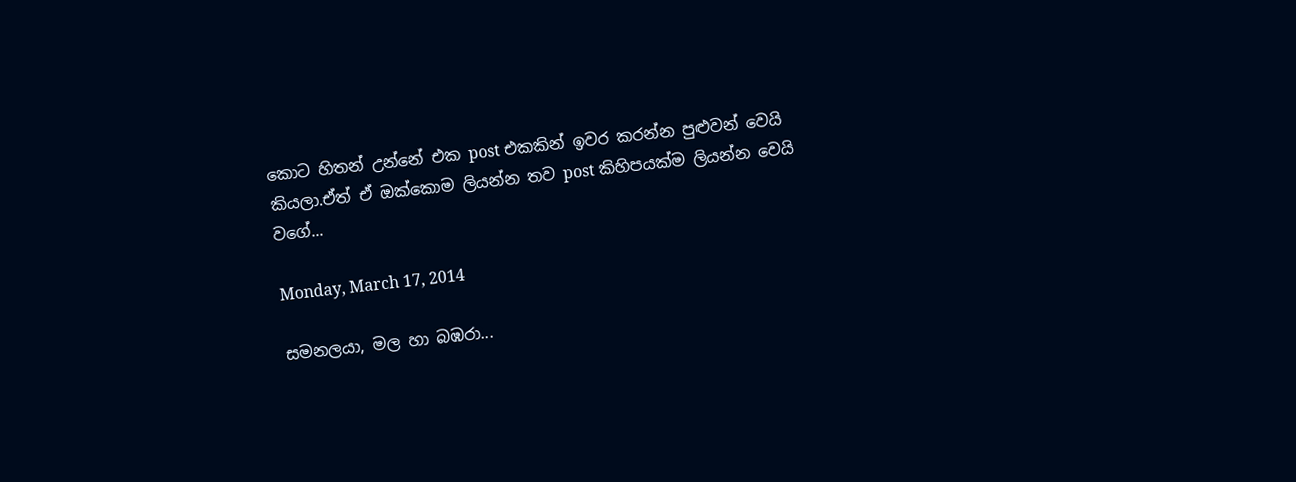කොට හිතන් උන්නේ එක post එකකින් ඉවර කරන්න පුළුවන් වෙයි කියලා.ඒත් ඒ ඔක්කොම ලියන්න තව post කිහිපයක්ම ලියන්න වෙයි වගේ...

Monday, March 17, 2014

සමනලයා, මල හා බඹරා...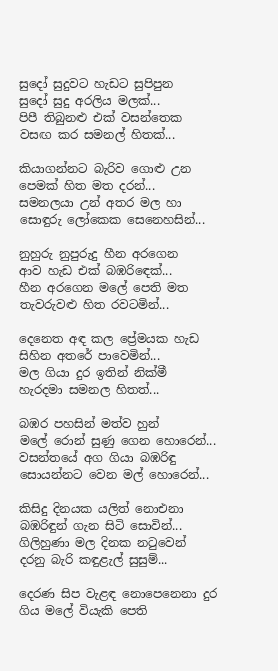සුදෝ සුදුවට හැඩට සුපිපුන
සුදෝ සුදු අරලිය මලක්...
පිපී තිබුනළු එක් වසන්තෙක
වසඟ කර සමනල් හිතක්...

කියාගන්නට බැරිව ගොළු උන
පෙමක් හිත මත දරන්...
සමනලයා උන් අතර මල හා
සොඳුරු ලෝකෙක සෙනෙහසින්...

නුහුරු නුපුරුදු හීන අරගෙන
ආව හැඩ එක් බඹරිඳෙක්...
හීන අරගෙන මලේ පෙති මත
තැවරුවළු හිත රවටමින්...

දෙනෙත අඳ කල ප්‍රේමයක හැඩ
සිහින අතරේ පාවෙමින්...
මල ගියා දුර ඉතින් නික්මී
හැරදමා සමනල හිතත්...

බඹර පහසින් මත්ව හුන්
මලේ රොන් සුණු ගෙන හොරෙන්...
වසන්තයේ අග ගියා බඹරිඳු
සොයන්නට වෙන මල් හොරෙන්...

කිසිදු දිනයක යලිත් නොඑනා
බඹරිඳුන් ගැන සිටි සොවින්...
ගිලිහුණා මල දිනක නටුවෙන්
දරනු බැරි කඳුළැල් සුසුම්...

දෙරණ සිප වැළඳ නොපෙනෙනා දුර
ගිය මලේ වියැකි පෙති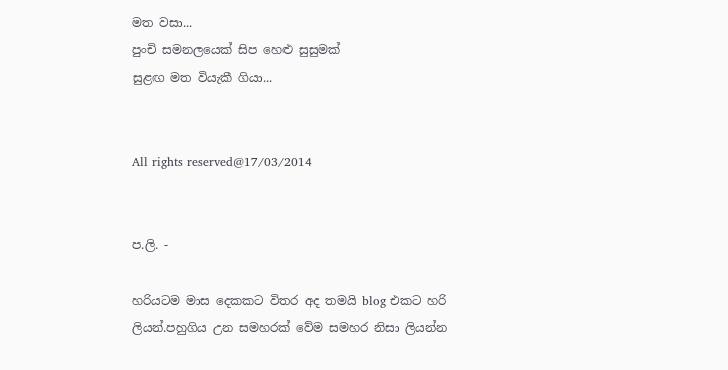මත වසා...
පුංචි සමනලයෙක් සිප හෙළු සුසුමක්
සුළඟ මත වියැකී ගියා...


All rights reserved@17/03/2014


ප.ලි. -

හරියටම මාස දෙකකට විතර අද තමයි blog එකට හරි ලියන්.පහුගිය උන සමහරක් වේම සමහර නිසා ලියන්න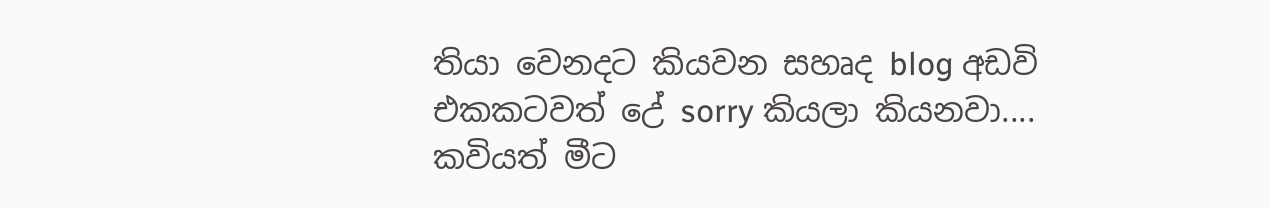තියා වෙනදට කියවන සහෘද blog අඩවි එකකටවත් උේ sorry කියලා කියනවා....
කවියත් මීට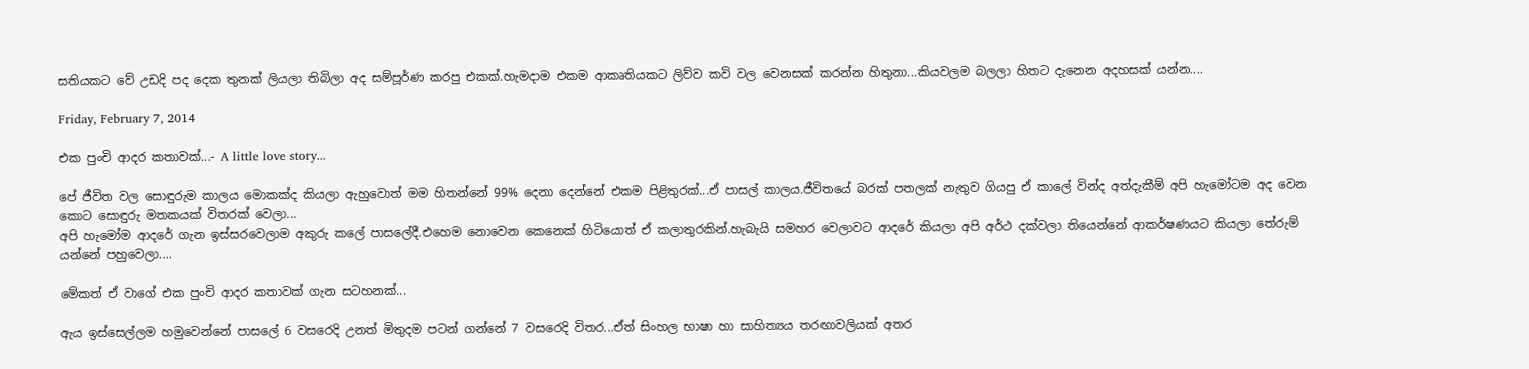සතියකට වේ උඩදි පද දෙක තුනක් ලියලා තිබිලා අද සම්පූර්ණ කරපු එකක්.හැමදාම එකම ආකෘතියකට ලිව්ව කවි වල වෙනසක් කරන්න හිතුනා...කියවලම බලලා හිතට දැනෙන අදහසක් යන්න....

Friday, February 7, 2014

එක පුංචි ආදර කතාවක්...- A little love story...

පේ ජීවිත වල සොඳුරුම කාලය මොකක්ද කියලා ඇහුවොත් මම හිතන්නේ 99% දෙනා දෙන්නේ එකම පිළිතුරක්...ඒ පාසල් කාලය.ජීවිතයේ බරක් පතලක් නැතුව ගියපු ඒ කාලේ වින්ද අත්දැකීම් අපි හැමෝටම අද වෙන කොට සොඳුරු මතකයක් විතරක් වෙලා...
අපි හැමෝම ආදරේ ගැන ඉස්සරවෙලාම අකුරු කලේ පාසලේදී.එහෙම නොවෙන කෙනෙක් හිටියොත් ඒ කලාතුරකින්.හැබැයි සමහර වෙලාවට ආදරේ කියලා අපි අර්ථ දක්වලා තියෙන්නේ ආකර්ෂණයට කියලා තේරුම් යන්නේ පහුවෙලා....

මේකත් ඒ වාගේ එක පුංචි ආදර කතාවක් ගැන සටහනක්...

ඇය ඉස්සෙල්ලම හමුවෙන්නේ පාසලේ 6 වසරෙදි උනත් මිතුදම පටන් ගන්නේ 7 වසරෙදි විතර...ඒත් සිංහල භාෂා හා සාහිත්‍යය තරඟාවලියක් අතර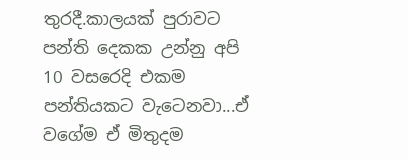තුරදී.කාලයක් පුරාවට පන්ති දෙකක උන්නු අපි 10 වසරෙදි එකම පන්තියකට වැටෙනවා...ඒ වගේම ඒ මිතුදම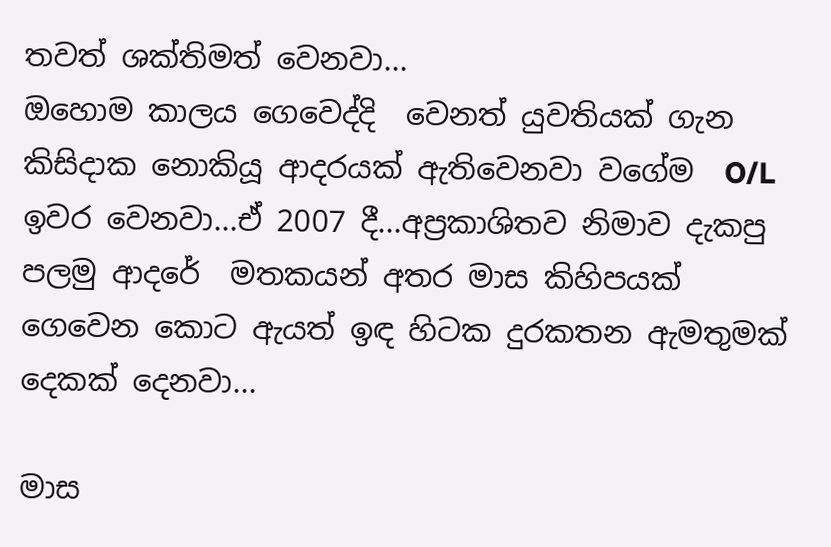තවත් ශක්තිමත් වෙනවා...
ඔහොම කාලය ගෙවෙද්දි  වෙනත් යුවතියක් ගැන කිසිදාක නොකියූ ආදරයක් ඇතිවෙනවා වගේම  O/L ඉවර වෙනවා...ඒ 2007 දී...අප්‍රකාශිතව නිමාව දැකපු පලමු ආදරේ  මතකයන් අතර මාස කිහිපයක් ගෙවෙන කොට ඇයත් ඉඳ හිටක දුරකතන ඇමතුමක් දෙකක් දෙනවා...

මාස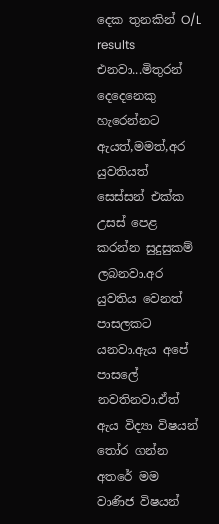දෙක තුනකින් O/L results එනවා...මිතුරන් දෙදෙනෙකු හැරෙන්නට ඇයත්,මමත්,අර යුවතියත් සෙස්සන් එක්ක උසස් පෙළ කරන්න සුදුසුකම් ලබනවා.අර යුවතිය වෙනත් පාසලකට යනවා.ඇය අපේ පාසලේ නවතිනවා.ඒත් ඇය විද්‍යා විෂයන් තෝර ගන්න අතරේ මම වාණිජ විෂයන්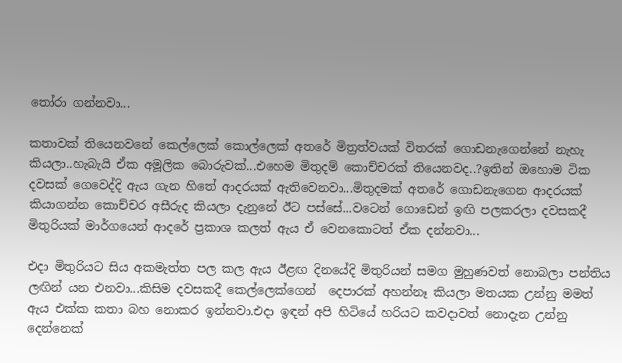තෝරා ගන්නවා...

කතාවක් තියෙනවනේ කෙල්ලෙක් කොල්ලෙක් අතරේ මිත්‍රත්වයක් විතරක් ගොඩනැගෙන්නේ නැහැ කියලා..හැබැයි ඒක අමූලික බොරුවක්...එහෙම මිතුදම් කොච්චරක් තියෙනවද..?ඉතින් ඔහොම ටික දවසක් ගෙවෙද්දි ඇය ගැන හිතේ ආදරයක් ඇතිවෙනවා...මිතුදමක් අතරේ ගොඩනැගෙන ආදරයක් කියාගන්න කොච්චර අසීරුද කියලා දැනුනේ ඊට පස්සේ...වටෙන් ගොඩෙන් ඉඟි පලකරලා දවසකදී මිතුරියක් මාර්ගයෙන් ආදරේ ප්‍රකාශ කලත් ඇය ඒ වෙනකොටත් ඒක දන්නවා...

එදා මිතුරියට සිය අකමැත්ත පල කල ඇය ඊළඟ දිනයේදි මිතුරියන් සමග මුහුණවත් නොබලා පන්තිය ලඟින් යන එනවා...කිසිම දවසකදී කෙල්ලෙක්ගෙන්  දෙපාරක් අහන්නෑ කියලා මතයක උන්නු මමත් ඇය එක්ක කතා බහ නොකර ඉන්නවා.එදා ඉඳන් අපි හිටියේ හරියට කවදාවත් නොදැන උන්නු දෙන්නෙක්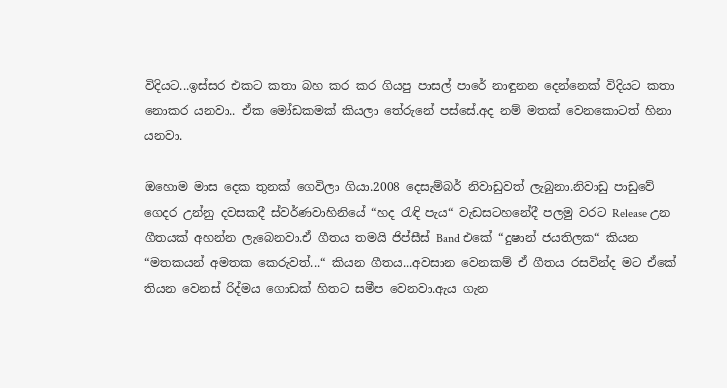විදියට...ඉස්සර එකට කතා බහ කර කර ගියපු පාසල් පාරේ නාඳුනන දෙන්නෙක් විදියට කතා නොකර යනවා.. ඒක මෝඩකමක් කියලා තේරුනේ පස්සේ.අද නම් මතක් වෙනකොටත් හිනා යනවා.

ඔහොම මාස දෙක තුනක් ගෙවිලා ගියා.2008 දෙසැම්බර් නිවාඩුවත් ලැබුනා.නිවාඩු පාඩුවේ ගෙදර උන්නු දවසකදී ස්වර්ණවාහිනියේ “හද රැඳි පැය“ වැඩසටහනේදී පලමු වරට Release උන ගීතයක් අහන්න ලැබෙනවා.ඒ ගීතය තමයි ජිප්සීස් Band එකේ “දුෂාන් ජයතිලක“ කියන “මතකයන් අමතක කෙරුවත්...“ කියන ගීතය...අවසාන වෙනකම් ඒ ගීතය රසවින්ද මට ඒකේ තියන වෙනස් රිද්මය ගොඩක් හිතට සමීප වෙනවා.ඇය ගැන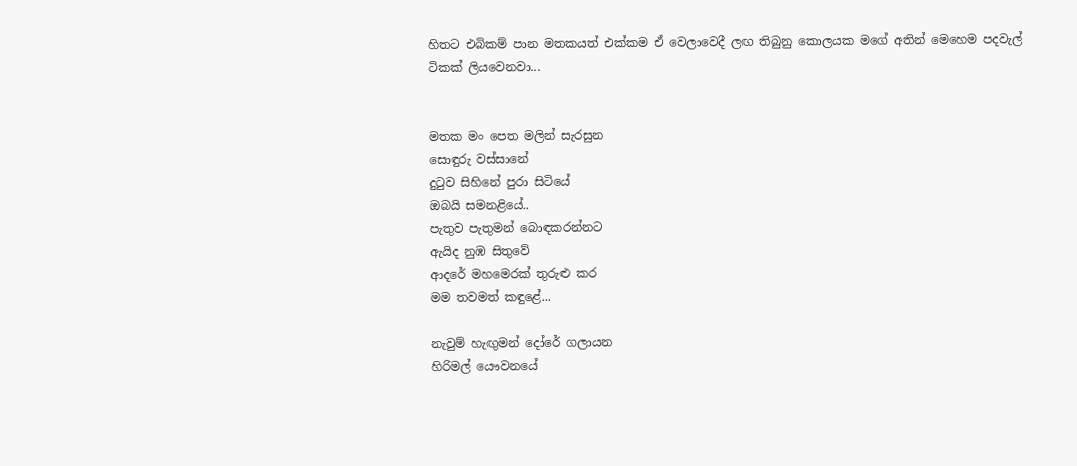හිතට එබිකම් පාන මතකයත් එක්කම ඒ වෙලාවෙදී ලඟ තිබුනු කොලයක මගේ අතින් මෙහෙම පදවැල් ටිකක් ලියවෙනවා...


මතක මං පෙත මලින් සැරසුන
සොඳුරු වස්සානේ
දුටුව සිහිනේ පුරා සිටියේ
ඔබයි සමනළියේ..
පැතුව පැතුමන් බොඳකරන්නට
ඇයිද නුඹ සිතුවේ
ආදරේ මහමෙරක් තුරුළු කර
මම තවමත් කඳු‍ළේ...

නැවුම් හැඟුමන් දෝරේ ගලායන
හිරිමල් යෞවනයේ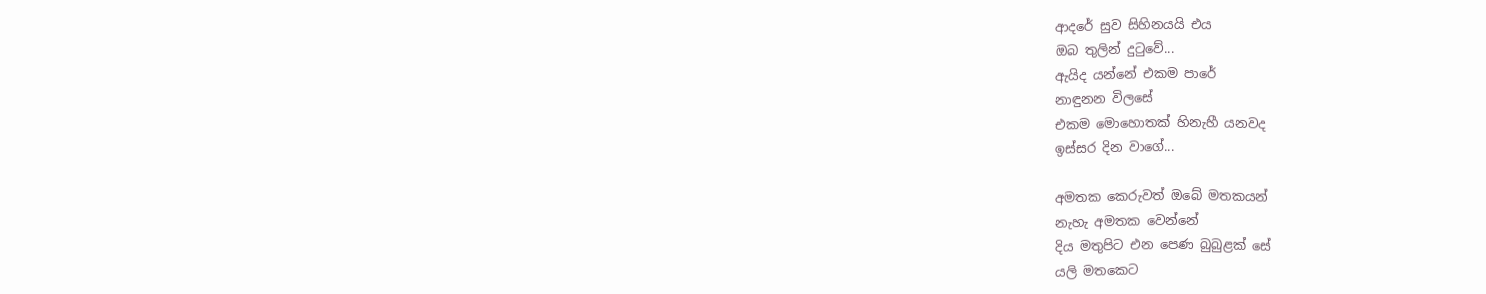ආදරේ සුව සිහිනයයි එය
ඔබ තුලින් දුටුවේ...
ඇයිද යන්නේ එකම පාරේ
නාඳුනන විලසේ
එකම මොහොතක් හිනැහී යනවද
ඉස්සර දින වාගේ...

අමතක කෙරුවත් ඔබේ මතකයන්
නැහැ අමතක වෙන්නේ
දිය මතුපිට එන පෙණ බුබුළක් සේ
යලි මතකෙට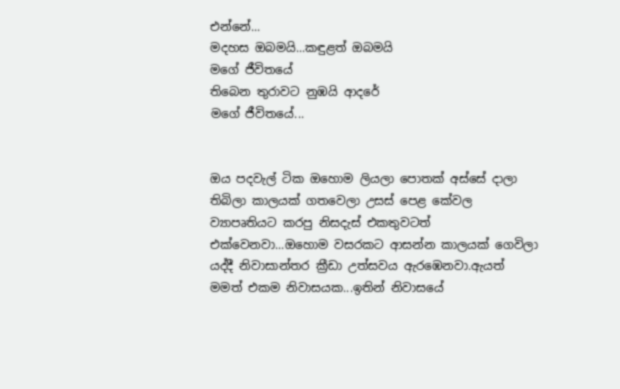එන්නේ...
මදහස ඔබමයි...කඳුළත් ඔබමයි
මගේ ජීවිතයේ
තිබෙන තුරාවට නුඹයි ආදරේ
මගේ ජීවිතයේ...


ඔය පදවැල් ටික ඔහොම ලියලා පොතක් අස්සේ දාලා තිබිලා කාලයක් ගතවෙලා උසස් පෙළ කේවල ව්‍යාපෘතියට කරපු නිසදැස් එකතුවටත් එක්වෙනවා...ඔහොම වසරකට ආසන්න කාලයක් ගෙවිලා යද්දී නිවාසාන්තර ක්‍රීඩා උත්සවය ඇරඹෙනවා.ඇයත් මමත් එකම නිවාසයක...ඉතින් නිවාසයේ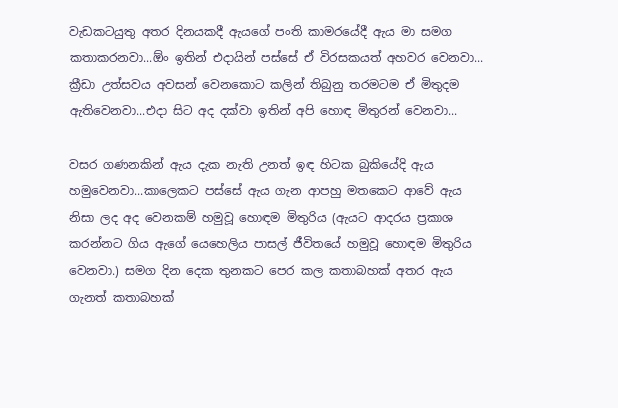වැඩකටයුතු අතර දිනයකදී ඇයගේ පංති කාමරයේදී ඇය මා සමග කතාකරනවා...ඕං ඉතින් එදායින් පස්සේ ඒ විරසකයත් අහවර වෙනවා... ක්‍රීඩා උත්සවය අවසන් වෙනකොට කලින් තිබුනු තරමටම ඒ මිතුදම ඇතිවෙනවා...එදා සිට අද දක්වා ඉතින් අපි හොඳ මිතුරන් වෙනවා...

වසර ගණනකින් ඇය දැක නැති උනත් ඉඳ හිටක බුකියේදි ඇය හමුවෙනවා...කාලෙකට පස්සේ ඇය ගැන ආපහු මතකෙට ආවේ ඇය නිසා ලද අද වෙනකම් හමුවූ හොඳම මිතුරිය (ඇයට ආදරය ප්‍රකාශ කරන්නට ගිය ඇගේ යෙහෙලිය පාසල් ජීවිතයේ හමුවූ හොඳම මිතුරිය වෙනවා.) සමග දින දෙක තුනකට පෙර කල කතාබහක් අතර ඇය ගැනත් කතාබහක්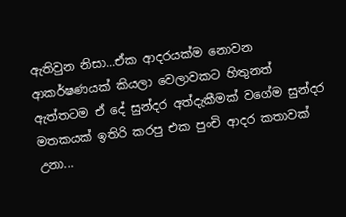ඇතිවුන නිසා...ඒක ආදරයක්ම නොවන ආකර්ෂණයක් කියලා වෙලාවකට හිතුනත් ඇත්තටම ඒ දේ සුන්දර අත්දැකීමක් වගේම සුන්දර මතකයක් ඉතිරි කරපු එක පුංචි ආදර කතාවක් උනා...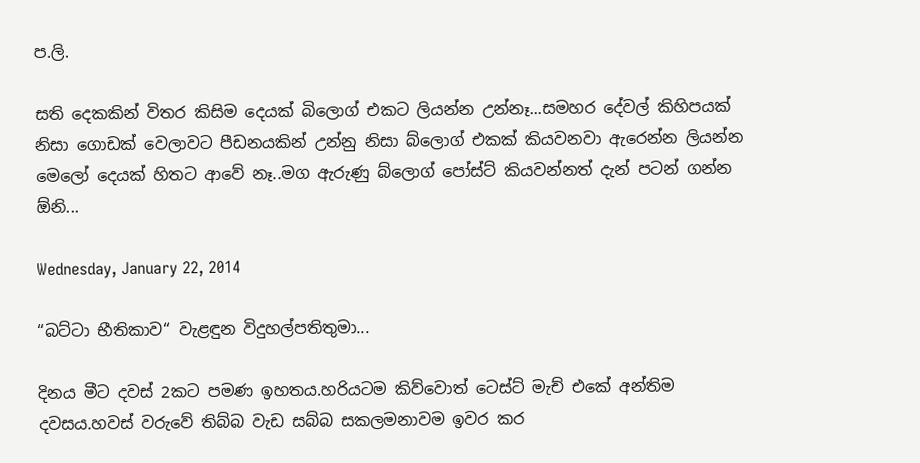ප.ලි.

සති දෙකකින් විතර කිසිම දෙයක් බිලොග් එකට ලියන්න උන්නෑ...සමහර දේවල් කිහිපයක් නිසා ගොඩක් වෙලාවට පීඩනයකින් උන්නු නිසා බ්ලොග් එකක් කියවනවා ඇරෙන්න ලියන්න මෙලෝ දෙයක් හිතට ආවේ නෑ..මග ඇරුණු බ්ලොග් පෝස්ට් කියවන්නත් දැන් පටන් ගන්න ඕනි...

Wednesday, January 22, 2014

“බට්ටා භීතිකාව“ වැළඳුන විදුහල්පතිතුමා...

දිනය මීට දවස් 2කට පමණ ඉහතය.හරියටම කිව්වොත් ටෙස්ට් මැච් එකේ අන්තිම දවසය.හවස් වරුවේ තිබ්බ වැඩ සබ්බ සකලමනාවම ඉවර කර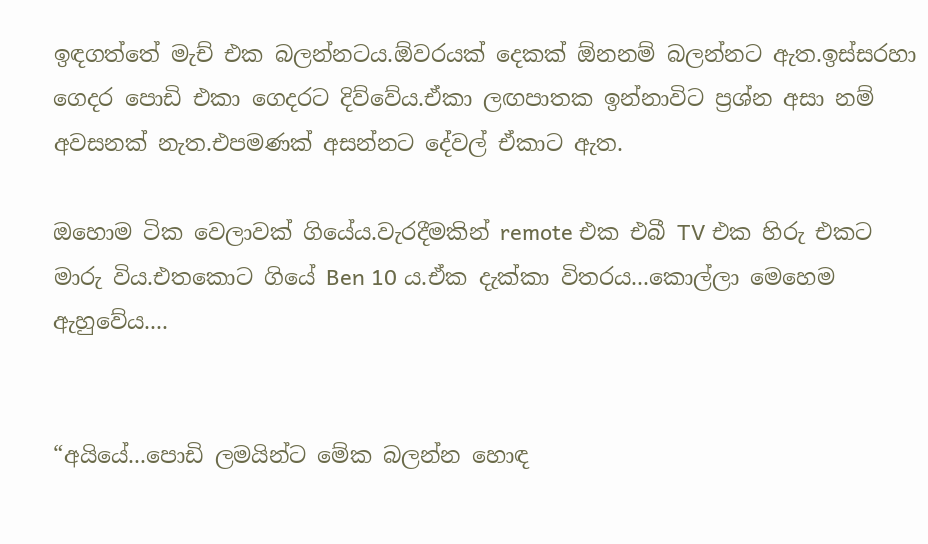ඉඳගත්තේ මැච් එක බලන්නටය.ඕවරයක් දෙකක් ඕනනම් බලන්නට ඇත.ඉස්සරහා ගෙදර පොඩි එකා ගෙදරට දිව්වේය.ඒකා ලඟපාතක ඉන්නාවිට ප්‍රශ්න අසා නම් අවසනක් නැත.එපමණක් අසන්නට දේවල් ඒකාට ඇත.

ඔහොම ටික වෙලාවක් ගියේය.වැරදීමකින් remote එක එබී TV එක හිරු එකට මාරු විය.එතකොට ගියේ Ben 10 ය.ඒක දැක්කා විතරය...කොල්ලා මෙහෙම ඇහුවේය....


“අයියේ...පොඩි ලමයින්ට මේක බලන්න හොඳ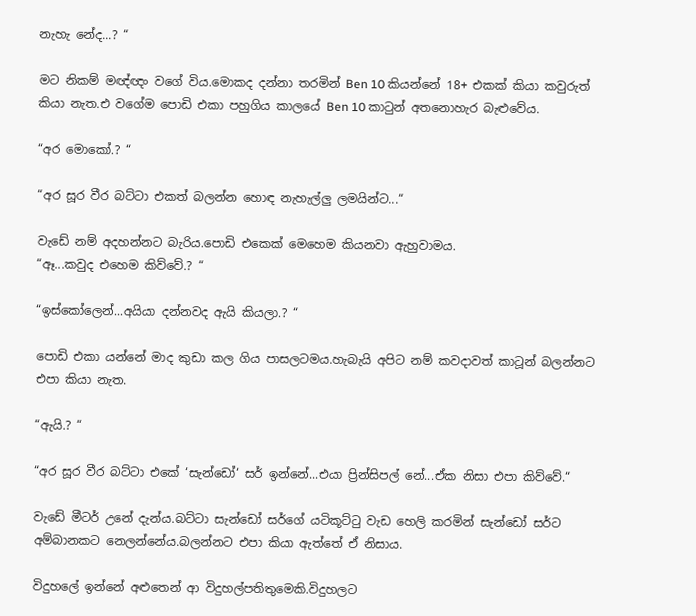නැහැ නේද...? “

මට නිකම් මඥ්ඥං වගේ විය.මොකද දන්නා තරමින් Ben 10 කියන්නේ 18+ එකක් කියා කවුරුත් කියා නැත.එ වගේම පොඩි එකා පහුගිය කාලයේ Ben 10 කාටුන් අතනොහැර බැළුවේය.

“අර මොකෝ.? “

“අර සූර වීර බට්ටා එකත් බලන්න හොඳ නැහැල්ලු ලමයින්ට...“

වැඩේ නම් අදහන්නට බැරිය.පොඩි එකෙක් මෙහෙම කියනවා ඇහුවාමය.
“ඈ...කවුද එහෙම කිව්වේ.? “

“ඉස්කෝලෙන්...අයියා දන්නවද ඇයි කියලා.? “

පොඩි එකා යන්නේ මාද කුඩා කල ගිය පාසලටමය.හැබැයි අපිට නම් කවදාවත් කාටූන් බලන්නට එපා කියා නැත.

“ඇයි.? “

“අර සූර වීර බට්ටා එකේ ‘සැන්ඩෝ‘ සර් ඉන්නේ...එයා ප්‍රින්සිපල් නේ...ඒක නිසා එපා කිව්වේ.“

වැඩේ මීටර් උනේ දැන්ය.බට්ටා සැන්ඩෝ සර්ගේ යටිකූට්ටු වැඩ හෙලි කරමින් සැන්ඩෝ සර්ට අම්බානකට නෙලන්නේය.බලන්නට එපා කියා ඇත්තේ ඒ නිසාය.

විදුහලේ ඉන්නේ අළුතෙන් ආ විදුහල්පතිතුමෙකි.විදුහලට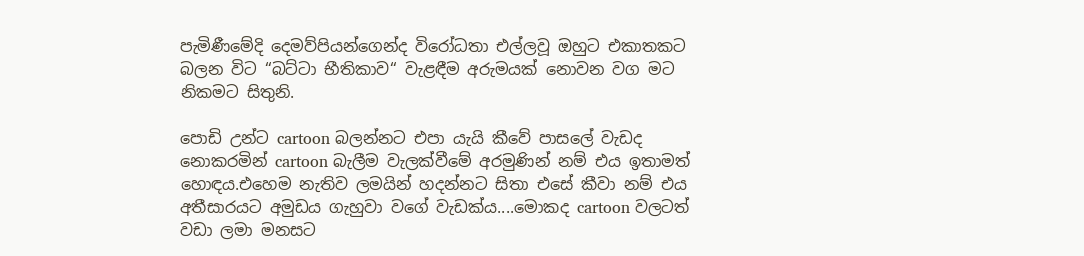පැමිණීමේදි දෙමව්පියන්ගෙන්ද විරෝධතා එල්ලවූ ඔහුට එකාතකට බලන විට “බට්ටා භීතිකාව“ වැළඳීම අරුමයක් නොවන වග මට නිකමට සිතුනි.

පොඩි උන්ට cartoon බලන්නට එපා යැයි කීවේ පාසලේ වැඩද නොකරමින් cartoon බැලීම වැලක්වීමේ අරමුණින් නම් එය ඉතාමත් හොඳය.එහෙම නැතිව ලමයින් හදන්නට සිතා එසේ කීවා නම් එය අතීසාරයට අමුඩය ගැහුවා වගේ වැඩක්ය....මොකද cartoon වලටත් වඩා ලමා මනසට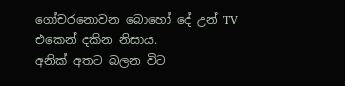ගෝචරනොවන බොහෝ දේ උන් TV එකෙන් දකින නිසාය.
අනික් අතට බලන විට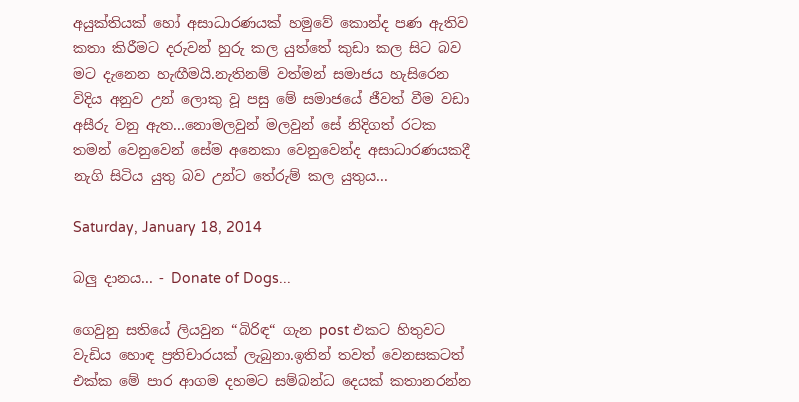අයුක්තියක් හෝ අසාධාරණයක් හමුවේ කොන්ද පණ ඇතිව කතා කිරීමට දරුවන් හුරු කල යුත්තේ කුඩා කල සිට බව මට දැනෙන හැඟීමයි.නැතිනම් වත්මන් සමාජය හැසිරෙන විදිය අනුව උන් ලොකු වූ පසු මේ සමාජයේ ජීවත් වීම වඩා අසීරු වනු ඇත...නොමලවුන් මලවුන් සේ නිදිගත් රටක තමන් වෙනුවෙන් සේම අනෙකා වෙනුවෙන්ද අසාධාරණයකදී නැගි සිටිය යුතු බව උන්ට තේරුම් කල යුතුය...

Saturday, January 18, 2014

බලු දානය... - Donate of Dogs...

ගෙවුනු සතියේ ලියවුන “බිරිඳ“ ගැන post එකට හිතුවට වැඩිය හොඳ ප්‍රතිචාරයක් ලැබුනා.ඉතින් තවත් වෙනසකටත් එක්ක මේ පාර ආගම දහමට සම්බන්ධ දෙයක් කතානරන්න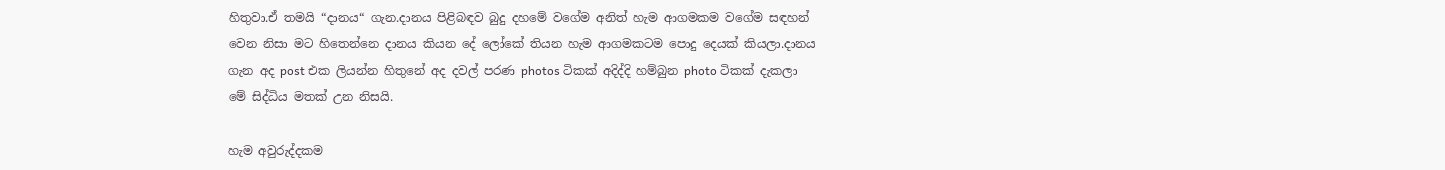හිතුවා.ඒ තමයි “දානය“ ගැන.දානය පිළිබඳව බුදු දහමේ වගේම අනිත් හැම ආගමකම වගේම සඳහන් වෙන නිසා මට හිතෙන්නෙ දානය කියන දේ ලෝකේ තියන හැම ආගමකටම පොදු දෙයක් කියලා.දානය ගැන අද post එක ලියන්න හිතුනේ අද දවල් පරණ photos ටිකක් අදිද්දි හම්බුන photo ටිකක් දැකලා මේ සිද්ධිය මතක් උන නිසයි.

හැම අවුරුද්දකම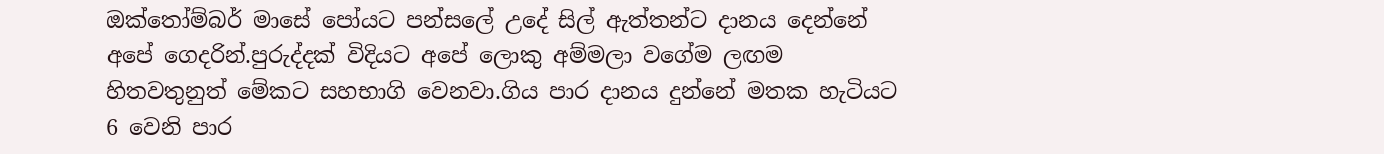ඔක්තෝම්බර් මාසේ පෝයට පන්සලේ උදේ සිල් ඇත්තන්ට දානය දෙන්නේ අපේ ගෙදරින්.පුරුද්දක් විදියට අපේ ලොකු අම්මලා වගේම ලඟම හිතවතුනුත් මේකට සහභාගි වෙනවා.ගිය පාර දානය දුන්නේ මතක හැටියට 6 වෙනි පාර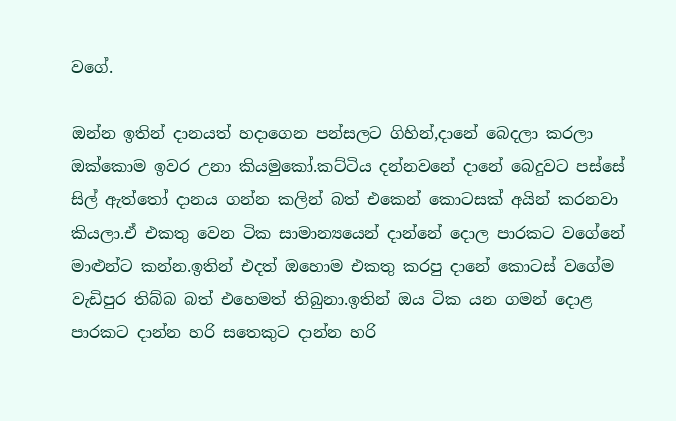වගේ.

ඔන්න ඉතින් දානයත් හදාගෙන පන්සලට ගිහින්,දානේ බෙදලා කරලා ඔක්කොම ඉවර උනා කියමුකෝ.කට්ටිය දන්නවනේ දානේ බෙදුවට පස්සේ සිල් ඇත්තෝ දානය ගන්න කලින් බත් එකෙන් කොටසක් අයින් කරනවා කියලා.ඒ එකතු වෙන ටික සාමාන්‍යයෙන් දාන්නේ දොල පාරකට වගේනේ මාළුන්ට කන්න.ඉතින් එදත් ඔහොම එකතු කරපු දානේ කොටස් වගේම වැඩිපුර තිබ්බ බත් එහෙමත් තිබුනා.ඉතින් ඔය ටික යන ගමන් දොළ පාරකට දාන්න හරි සතෙකුට දාන්න හරි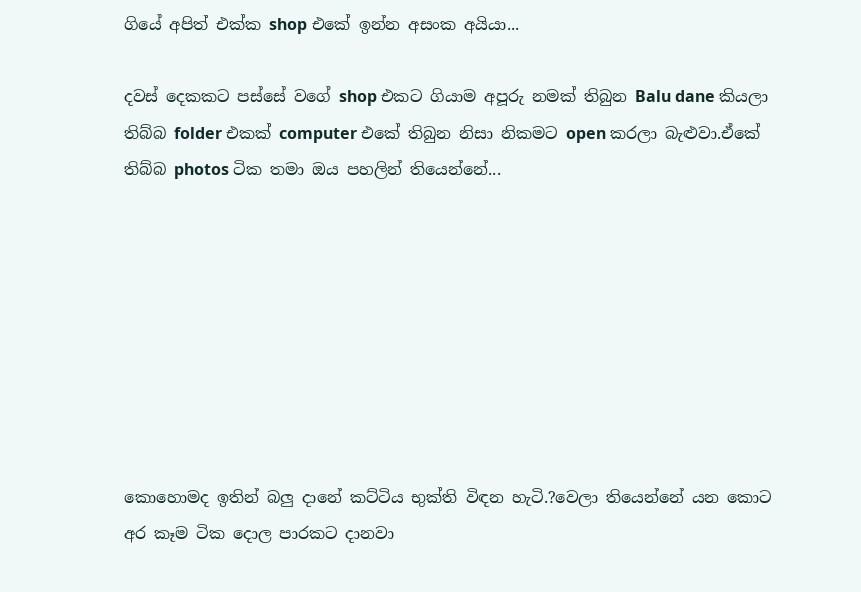ගියේ අපිත් එක්ක shop එකේ ඉන්න අසංක අයියා...

දවස් දෙකකට පස්සේ වගේ shop එකට ගියාම අපූරු නමක් තිබුන Balu dane කියලා තිබ්බ folder එකක් computer එකේ තිබුන නිසා නිකමට open කරලා බැළුවා.ඒකේ තිබ්බ photos ටික තමා ඔය පහලින් තියෙන්නේ...








කොහොමද ඉතින් බලු දානේ කට්ටිය භුක්ති විඳන හැටි.?වෙලා තියෙන්නේ යන කොට අර කෑම ටික දොල පාරකට දානවා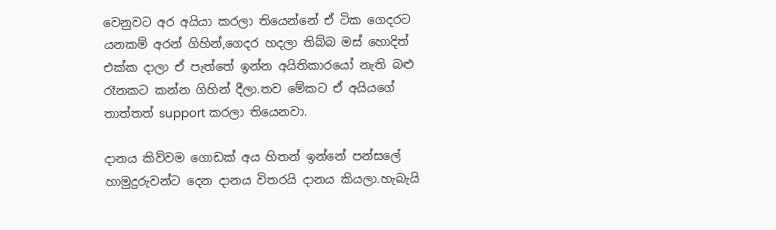වෙනුවට අර අයියා කරලා තියෙන්නේ ඒ ටික ගෙදරට යනකම් අරන් ගිහින්,ගෙදර හදලා තිබ්බ මස් හොදිත් එක්ක දාලා ඒ පැත්තේ ඉන්න අයිතිකාරයෝ නැති බළු රෑනකට කන්න ගිහින් දීලා.තව මේකට ඒ අයියගේ තාත්තත් support කරලා තියෙනවා.

දානය කිව්වම ගොඩක් අය හිතන් ඉන්නේ පන්සලේ හාමුදුරුවන්ට දෙන දානය විතරයි දානය කියලා.හැබැයි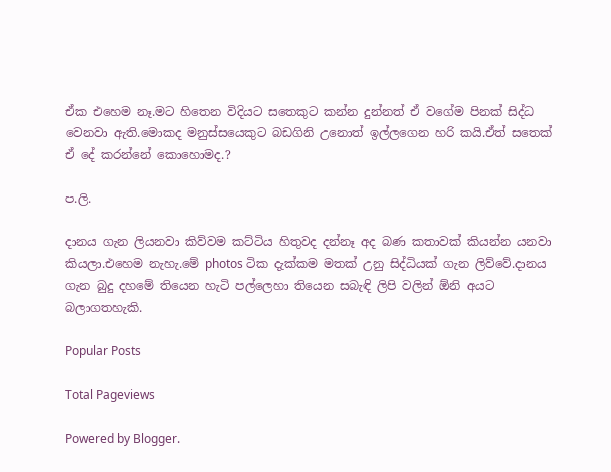ඒක එහෙම නෑ.මට හිතෙන විදියට සතෙකුට කන්න දුන්නත් ඒ වගේම පිනක් සිද්ධ වෙනවා ඇති.මොකද මනුස්සයෙකුට බඩගිනි උනොත් ඉල්ලගෙන හරි කයි.ඒත් සතෙක් ඒ දේ කරන්නේ කොහොමද.?

ප.ලි.

දානය ගැන ලියනවා කිව්වම කට්ටිය හිතුවද දන්නෑ අද බණ කතාවක් කියන්න යනවා කියලා.එහෙම නැහැ.මේ photos ටික දැක්කම මතක් උනු සිද්ධියක් ගැන ලිව්වේ.දානය ගැන බුදු දහමේ තියෙන හැටි පල්ලෙහා තියෙන සබැඳි ලිපි වලින් ඕනි අයට බලාගතහැකි.

Popular Posts

Total Pageviews

Powered by Blogger.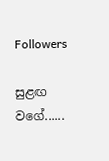Followers

සුළඟ වගේ......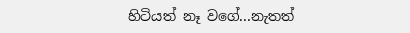හිටියත් නෑ වගේ...නැතත්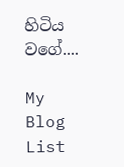හිටිය වගේ....

My Blog List